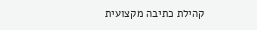קהילת כתיבה מקצועית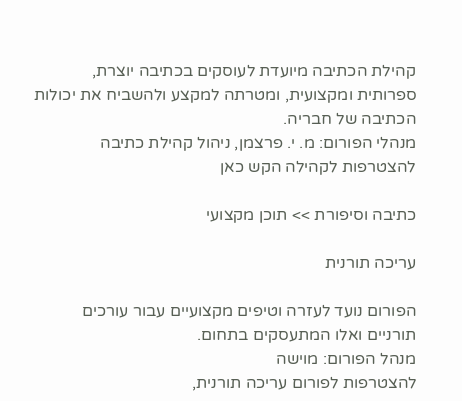קהילת הכתיבה מיועדת לעוסקים בכתיבה יוצרת, ספרותית ומקצועית, ומטרתה למקצע ולהשביח את יכולות הכתיבה של חבריה.
מנהלי הפורום: מ. י. פרצמן, ניהול קהילת כתיבה
להצטרפות לקהילה הקש כאן

כתיבה וסיפורת >> תוכן מקצועי

עריכה תורנית

הפורום נועד לעזרה וטיפים מקצועיים עבור עורכים תורניים ואלו המתעסקים בתחום.
מנהל הפורום: מוישה
להצטרפות לפורום עריכה תורנית,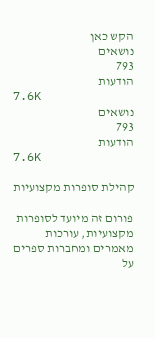הקש כאן
נושאים
793
הודעות
7.6K
נושאים
793
הודעות
7.6K

קהילת סופרות מקצועיות

פורום זה מיועד לסופרות מקצועיות, עורכות מאמרים ומחברות ספרים על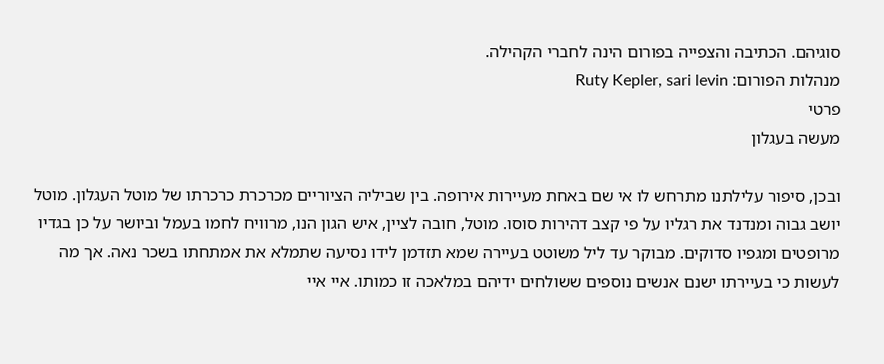סוגיהם. הכתיבה והצפייה בפורום הינה לחברי הקהילה.
מנהלות הפורום: Ruty Kepler, sari levin
פרטי
מעשה בעגלון

ובכן, סיפור עלילתנו מתרחש לו אי שם באחת מעיירות אירופה. בין שביליה הציוריים מכרכרת כרכרתו של מוטל העגלון. מוטל יושב גבוה ומנדנד את רגליו על פי קצב דהירות סוסו. מוטל, חובה לציין, איש הגון הנו, מרוויח לחמו בעמל וביושר על כן בגדיו מרופטים ומגפיו סדוקים. מבוקר עד ליל משוטט בעיירה שמא תזדמן לידו נסיעה שתמלא את אמתחתו בשכר נאה. אך מה לעשות כי בעיירתו ישנם אנשים נוספים ששולחים ידיהם במלאכה זו כמותו. איי איי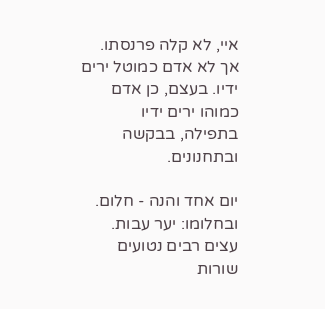איי, לא קלה פרנסתו. אך לא אדם כמוטל ירים ידיו. בעצם, כן אדם כמוהו ירים ידיו בתפילה, בבקשה ובתחנונים.

יום אחד והנה - חלום. ובחלומו: יער עבות. עצים רבים נטועים שורות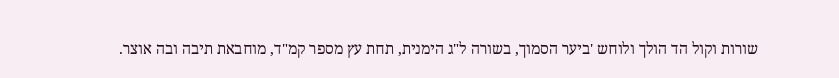שורות וקול הד הולך ולוחש 'ביער הסמוך, בשורה ל"ג הימנית, תחת עץ מספר קמ"ד, מוחבאת תיבה ובה אוצר.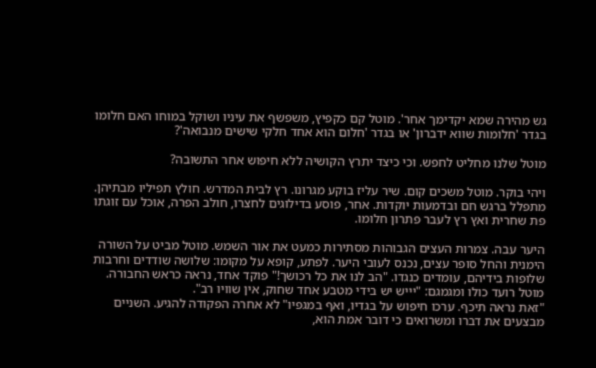גש מהירה שמא יקדימך אחר'. מוטל קם כקפיץ, משפשף את עיניו ושוקל במוחו האם חלומו בגדר 'חלומות שווא ידברון' או בגדר 'חלום הוא אחד חלקי שישים מנבואה'?

מוטל שלנו מחליט לחפש. וכי כיצד יתרץ הקושיה ללא חיפוש אחר התשובה?

ויהי בוקר. מוטל משכים קום. שיר עליז בוקע מגרונו. רץ לבית המדרש. חולץ תפיליו מבתיהן. מתפלל ברגש חם ובדמעות יוקדות. אחר, פוסע בדילוגים לחצרו, חולב הפרה, אוכל עם זוגתו פת שחרית ואץ רץ לעבר פתרון חלומו.

היער עבה. צמרות העצים הגבוהות מסתירות כמעט את אור השמש. מוטל מביט על השורה הימנית והחל סופר עצים, נכנס לעובי היער. לפתע, קופא על מקומו: שלושה שודדים וחרבות שלופות בידיהם, עומדים כנגדו. "הב לנו את כל רכושך!" פוקד אחד, נראה כראש החבורה. מוטל רועד כולו ומגמגם: "יייש יש בידי מטבע אחד שחוק, אין שוויו רב".
"זאת נראה תיכף. ערכו חיפוש על בגדיו, ואף במגפיו" לא אחרה הפקודה להגיע. השניים מבצעים את דברו ומשרואים כי דובר אמת הוא,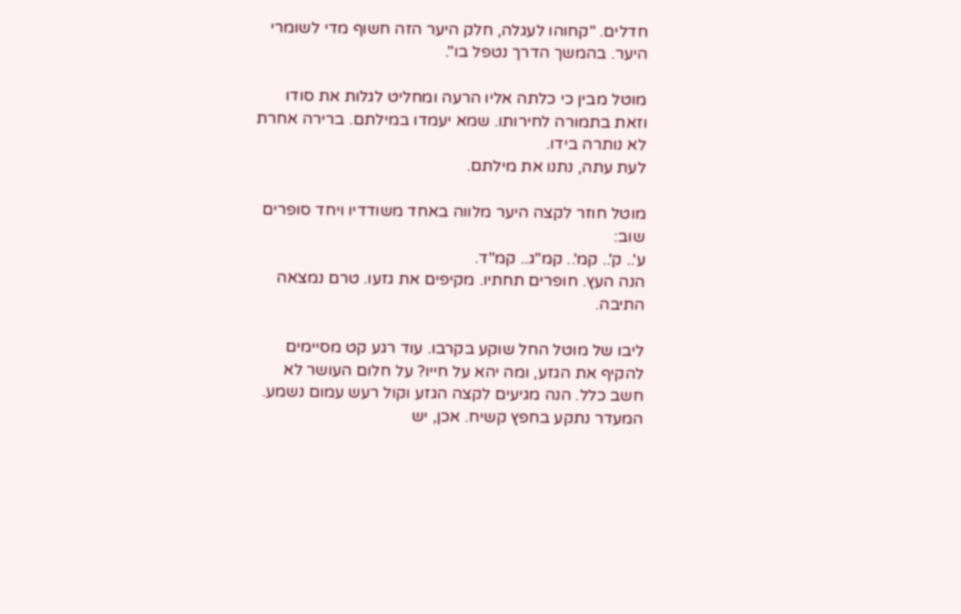חדלים. "קחוהו לעגלה, חלק היער הזה חשוף מדי לשומרי היער. בהמשך הדרך נטפל בו".

מוטל מבין כי כלתה אליו הרעה ומחליט לגלות את סודו וזאת בתמורה לחירותו. שמא יעמדו במילתם. ברירה אחרת לא נותרה בידו.
לעת עתה, נתנו את מילתם.

מוטל חוזר לקצה היער מלווה באחד משודדיו ויחד סופרים שוב:
ע'.. ק'.. קמ'.. קמ"ג.. קמ"ד.
הנה העץ. חופרים תחתיו. מקיפים את גזעו. טרם נמצאה התיבה.

ליבו של מוטל החל שוקע בקרבו. עוד רגע קט מסיימים להקיף את הגזע, ומה יהא על חייו? על חלום העושר לא חשב כלל. הנה מגיעים לקצה הגזע וקול רעש עמום נשמע. המעדר נתקע בחפץ קשיח. אכן, יש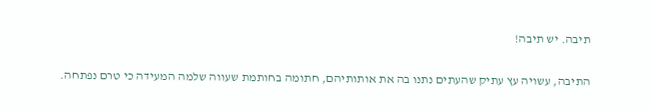תיבה. יש תיבה!

התיבה, עשויה עץ עתיק שהעתים נתנו בה את אותותיהם, חתומה בחותמת שעווה שלמה המעידה כי טרם נפתחה.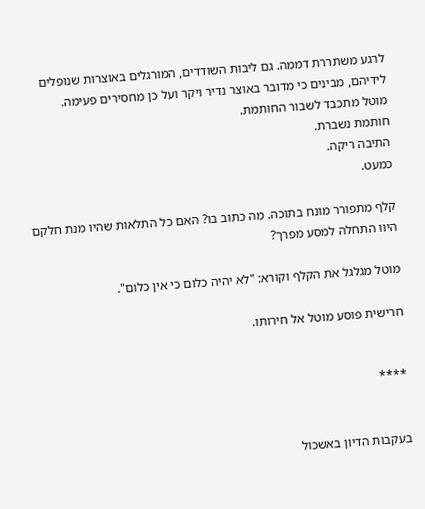לרגע משתררת דממה. גם ליבות השודדים, המורגלים באוצרות שנופלים לידיהם, מבינים כי מדובר באוצר נדיר ויקר ועל כן מחסירים פעימה.
מוטל מתכבד לשבור החותמת.
חותמת נשברת.
התיבה ריקה.
כמעט.

קלף מתפורר מונח בתוכה. מה כתוב בו? האם כל התלאות שהיו מנת חלקם היוו התחלה למסע מפרך?

מוטל מגלגל את הקלף וקורא: "לא יהיה כלום כי אין כלום".

חרישית פוסע מוטל אל חירותו.


****


בעקבות הדיון באשכול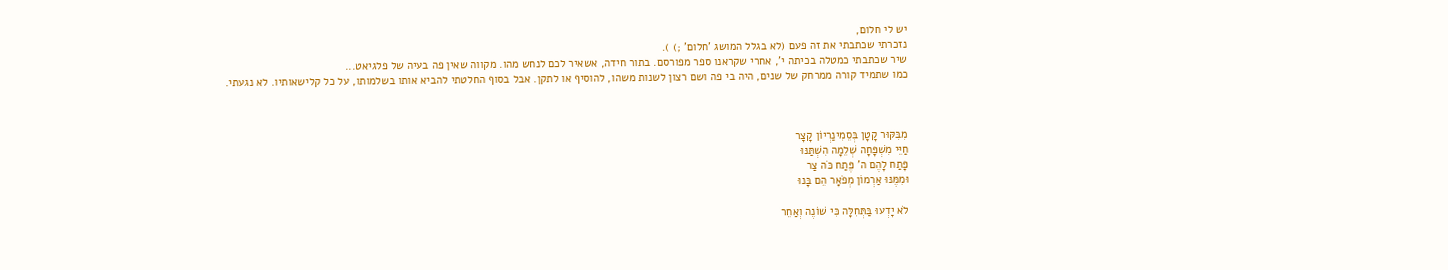יש לי חלום,
נזכרתי שכתבתי את זה פעם (לא בגלל המושג 'חלום' ;) ).
שיר שכתבתי כמטלה בכיתה י', אחרי שקראנו ספר מפורסם. בתור חידה, אשאיר לכם לנחש מהו. מקווה שאין פה בעיה של פלגיאט...
כמו שתמיד קורה ממרחק של שנים, היה בי פה ושם רצון לשנות משהו, להוסיף או לתקן. אבל בסוף החלטתי להביא אותו בשלמותו, על כל קלישאותיו. לא נגעתי.



מִבִּקּוּר קָטָן בְּסֵמִינַרְיוֹן קָצָר
חַיֵּי מִשְׁפָּחָה שְׁלֵמָה הִשְׁתַּנּוּ
פָּתַח לָהֶם ה' פֶּתַח כֹּה צַר
וּמִמֶּנּוּ אַרְמוֹן מְפֹאָר הֵם בָּנוּ

לֹא יָדְעוּ בַּתְּחִלָּה כִּי שׁוֹנֶה וְאַחֵר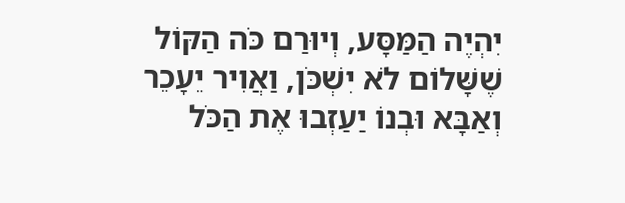יִהְיֶה הַמַּסָּע, וְיוּרַם כֹּה הַקּוֹל
שֶׁשָּׁלוֹם לֹא יִשְׁכֹּן, וַאֲוִיר יֵעָכֵר
וְאַבָּא וּבְנוֹ יַעַזְבוּ אֶת הַכֹּל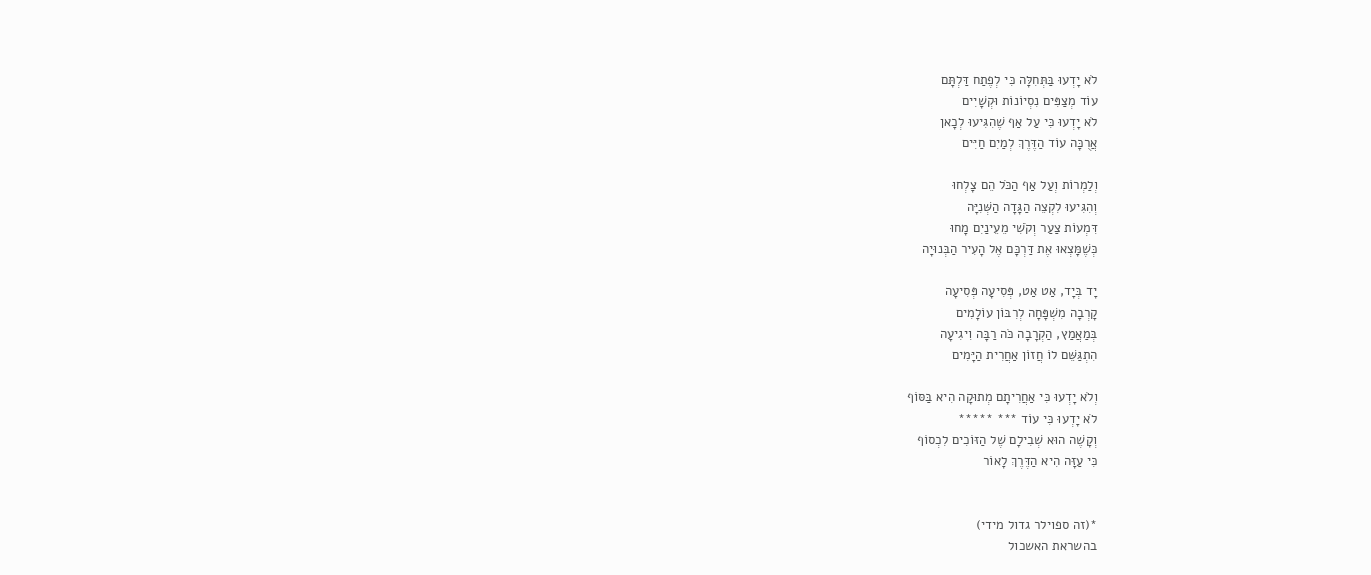לֹא יָדְעוּ בַּתְּחִלָּה כִּי לְפֶתַח דַּלְתָּם
עוֹד מְצַפִּים נִסְיוֹנוֹת וּקְשָׁיִים
לֹא יָדְעוּ כִּי עַל אַף שֶׁהִגִּיעוּ לְכָאן
אֲרֻכָּה עוֹד הַדֶּרֶךְ לְמַיִם חַיִּים

וְלַמְרוֹת וְעַל אַף הַכֹּל הֵם צָלְחוּ
וְהִגִּיעוּ לִקְצֵה הַגָּדָה הַשְּׁנִיָּה
דִּמְעוֹת צַעַר וְקֹשִׁי מֵעֵינַיִם מָחוּ
כְּשֶׁמָּצְאוּ אֶת דַּרְכָּם אֶל הָעִיר הַבְּנוּיָה

יָד בְּיָד, אַט אַט, פְּסִיעָה פְּסִיעָה
קָרְבָה מִשְׁפָּחָה לְרִבּוֹן עוֹלָמִים
בְּמַאֲמַץ, הַקְרָבָה כֹּה רַבָּה וִיגִיעָה
הִתְגַּשֵּׁם לוֹ חֲזוֹן אַחֲרִית הַיָּמִים

וְלֹא יָדְעוּ כִּי אַחֲרִיתָם מְתוּקָה הִיא בַּסּוֹף
לֹא יָדְעוּ כִּי עוֹד *** *****
וְקָשֶׁה הוּא שְׁבִילָם שֶׁל הַזּוֹכִים לִכְסוֹף
כִּי עַזָּה הִיא הַדֶּרֶךְ לָאוֹר


*(זה ספוילר גדול מידי)
בהשראת האשכול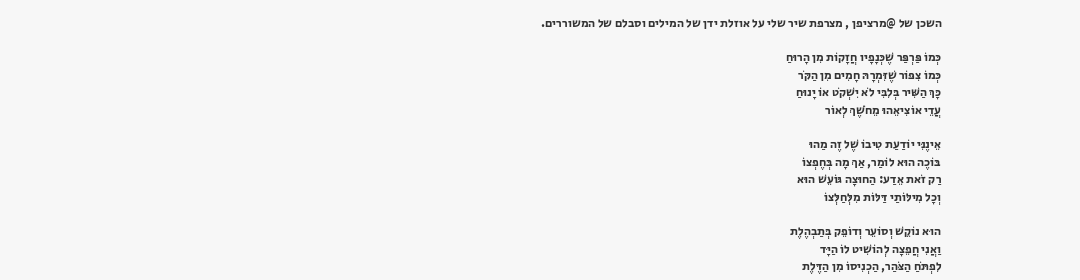השכן של @מרציפן , מצרפת שיר שלי על אוזלת ידן של המילים וסבלם של המשוררים.

כְּמוֹ פַּרְפַּר שֶׁכְּנָפָיו חֲזָקוֹת מִן הָרוּחַ
כְּמוֹ צִפּוֹר שֶׁזִּמְרָהּ חָמִים מִן הַקֹּר
כָּךְ הַשִּׁיר בְּלִבִּי לֹא יִשְׁקֹט אוֹ יָנוּחַ
עֲדֵי אוֹצִיאֵהוּ מֵחֹשֶׁךְ לְאוֹר

אֵינֶנִּי יוֹדַעַת טִיבוֹ שֶׁל זֶה מַהוּ
בּוֹכֶה הוּא לוֹמַר, אַךְ מָה בְּחֶפְצוֹ
רַק זֹאת אֵדַע: הַחוּצָה גּוֹעֵשׁ הוּא
וְכָל מִילּוֹתַי דַּלּוֹת מִלְּחַלְּצוֹ

הוּא נוֹקֵשׁ וְסוֹעֵר וְדוֹפֵק בְּתַבְהֶלֶת
וַאֲנִי חֲפֵצָה לְהוֹשִׁיט לוֹ הַיָּד
לִפְתֹּחַ הַצֹּהַר, הַכְנִיסוֹ מִן הַדֶּלֶת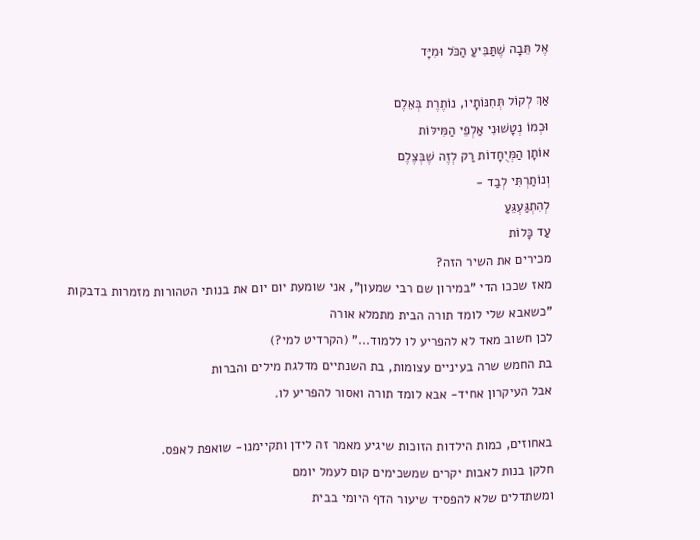אֶל תֵּבָה שֶׁתַּבִּיעַ הַכֹּל וּמִיָּד

אַךְ לְקוֹל תְּחִנּוֹתָיו, נוֹתֶרֶת בְּאֵלֶם
וּכְמוֹ נְטָשׁוּנִי אַלְפֵי הַמִּילּוֹת
אוֹתָן הַמְּיֻחָדוֹת רַק לְזֶה שֶׁבְּצֶלֶם
וְנוֹתַרְתִּי לְבַד -
לְהִתְגַּעְגֵּעַ
עַד כָּלוֹת
מכירים את השיר הזה?
מאז שככו הדי "במירון שם רבי שמעון", אני שומעת יום יום את בנותי הטהורות מזמרות בדבקות
"כשאבא שלי לומד תורה הבית מתמלא אורה
לכן חשוב מאד לא להפריע לו ללמוד..." (הקרדיט למי?)
בת החמש שרה בעיניים עצומות, בת השנתיים מדלגת מילים והברות
אבל העיקרון אחיד- אבא לומד תורה ואסור להפריע לו.

באחוזים, כמות הילדות הזוכות שיגיע מאמר זה לידן ותקיימנו- שואפת לאפס.
חלקן בנות לאבות יקרים שמשכימים קום לעמל יומם
ומשתדלים שלא להפסיד שיעור הדף היומי בבית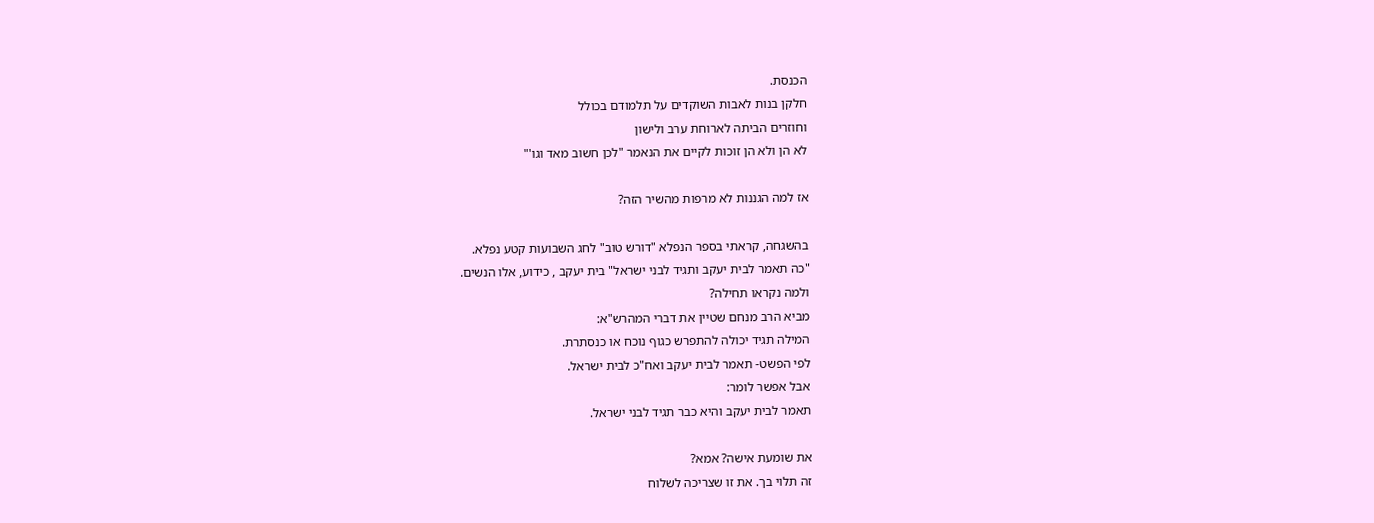הכנסת.
חלקן בנות לאבות השוקדים על תלמודם בכולל
וחוזרים הביתה לארוחת ערב ולישון
לא הן ולא הן זוכות לקיים את הנאמר "לכן חשוב מאד וגו'"

אז למה הגננות לא מרפות מהשיר הזה?

בהשגחה, קראתי בספר הנפלא "דורש טוב" לחג השבועות קטע נפלא.
"כה תאמר לבית יעקב ותגיד לבני ישראל" בית יעקב , כידוע, אלו הנשים.
ולמה נקראו תחילה?
מביא הרב מנחם שטיין את דברי המהרש"א:
המילה תגיד יכולה להתפרש כגוף נוכח או כנסתרת.
לפי הפשט- תאמר לבית יעקב ואח"כ לבית ישראל.
אבל אפשר לומר:
תאמר לבית יעקב והיא כבר תגיד לבני ישראל.

את שומעת אישה? אמא?
זה תלוי בך. את זו שצריכה לשלוח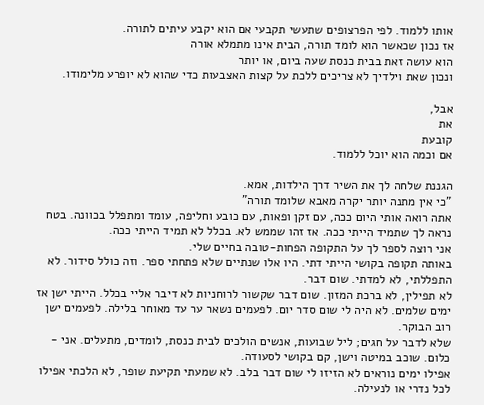אותו ללמוד. לפי הפרצופים שתעשי תקבעי אם הוא יקבע עיתים לתורה.
אז נכון שכאשר הוא לומד תורה, הבית אינו מתמלא אורה
הוא עושה זאת בבית כנסת שעה ביום, או יותר
ונכון שאת וילדיך לא צריכים ללכת על קצות האצבעות כדי שהוא לא יופרע מלימודו.

אבל,
את
קובעת
אם וכמה הוא יוכל ללמוד.

הגננת שלחה לך את השיר דרך הילדות, אמא.
"כי אין מתנה יותר יקרה מאבא שלומד תורה"
אתה רואה אותי היום ככה, עם זקן ופאות, עם כובע וחליפה, עומד ומתפלל בכוונה. בטח נראה לך שתמיד הייתי ככה. אז זהו שממש לא. בכלל לא תמיד הייתי ככה.
אני רוצה לספר לך על התקופה הפחות-טובה בחיים שלי.
באותה תקופה בקושי הייתי דתי. היו אלו שנתיים שלא פתחתי ספר. וזה כולל סידור. לא התפללתי, לא למדתי. שום דבר.
לא תפילין, לא ברכת המזון. שום דבר שקשור לרוחניות לא דיבר אליי בכלל. הייתי ישן אז ימים שלמים. לא היה לי שום סדר יום. לפעמים נשאר ער עד מאוחר בלילה. לפעמים ישן רוב הבוקר.
שלא לדבר על חגים; ליל שבועות, אנשים הולכים לבית כנסת, לומדים, מתעלים. אני - כלום. שוכב במיטה וישן, קם בקושי לסעודה.
אפילו ימים נוראים לא הזיזו לי שום דבר בלב. לא שמעתי תקיעת שופר, לא הלכתי אפילו לכל נדרי או לנעילה.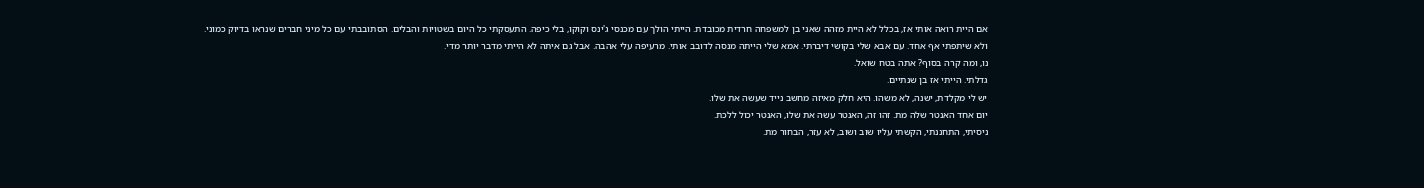אם היית רואה אותי אז, בכלל לא היית מזהה שאני בן למשפחה חרדית מכובדת. הייתי הולך עם מכנסי ג'ינס וקוקו, בלי כיפה. התעסקתי כל היום בשטויות והבלים. הסתובבתי עם כל מיני חברים שנראו בדיוק כמוני.
ולא שיתפתי אף אחד. עם אבא שלי בקושי דיברתי. אמא שלי הייתה מנסה לדובב אותי. מרעיפה עלי אהבה. אבל גם איתה לא הייתי מדבר יותר מדי.
נו, ומה קרה בסוף? אתה בטח שואל.
גדלתי. הייתי אז בן שנתיים.
יש לי מקלדת, ישנה, לא משהו. היא חלק מאיזה מחשב נייד שעשה את שלו.
יום אחד האנטר שלה מת. זהו זה, האנטר עשה את שלו, האנטר יכול ללכת.
ניסיתי, התחננתי, הקשתי עליו שוב ושוב, לא עזר, הבחור מת.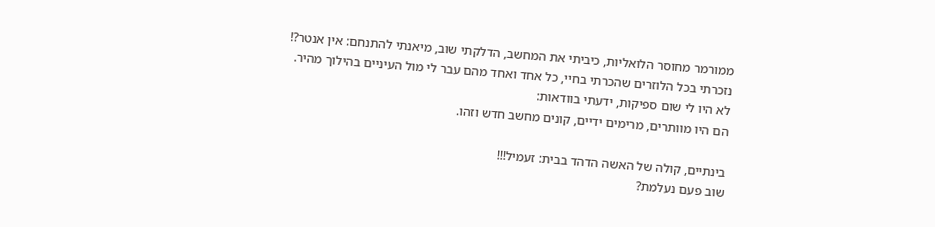ממורמר מחוסר הלואליות, כיביתי את המחשב, הדלקתי שוב, מיאנתי להתנחם: אין אנטר?!
נזכרתי בכל הלוזרים שהכרתי בחיי, כל אחד ואחד מהם עבר לי מול העיניים בהילוך מהיר.
לא היו לי שום ספיקות, ידעתי בוודאות:
הם היו מוותרים, מרימים ידיים, קונים מחשב חדש וזהו.

בינתיים, קולה של האשה הדהד בבית: זעמיל!!!
שוב פעם נעלמת?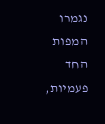נגמרו המפות החד פעמיות,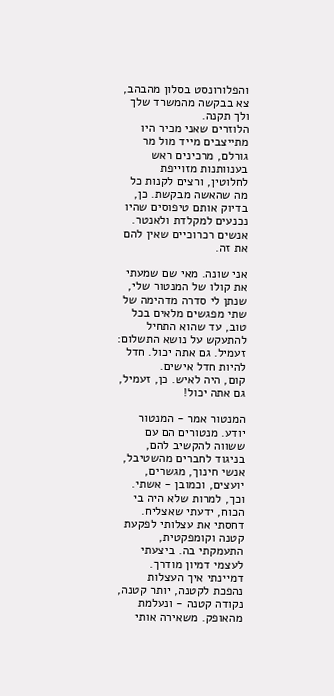והפלורונסט בסלון מהבהב, צא בבקשה מהמשרד שלך ולך תקנה.
הלוזרים שאני מכיר היו מתייצבים מייד מול מר גורלם, מרכינים ראש בענוותנות מזוייפת לחלוטין, ורצים לקנות כל מה שהאשה מבקשת. כן, בדיוק אותם טיפוסים שהיו נכנעים למקלדת ולאנטר. אנשים רכרוכיים שאין להם את זה.

אני שונה. מאי שם שמעתי את קולו של המנטור שלי, שנתן לי סדרה מדהימה של שתי מפגשים מלאים בכל טוב, עד שהוא התחיל להתעקש על נושא התשלום:
זעמיל. גם אתה יכול. חדל להיות חדל אישים.
קום, היה לאיש. כן, זעמיל, גם אתה יכול!

המנטור אמר - המנטור יודע. מנטורים הם עם ששווה להקשיב להם, בניגוד לחברים מהשטיבל, אנשי חינוך, מגשרים, יועצים, וכמובן - אשתי.
וכך, למרות שלא היה בי הכוח, ידעתי שאצליח. דחסתי את עצלותי לפקעת קטנה וקומפקטית, התעמקתי בה. ביצעתי לעצמי דמיון מודרך. דמיינתי איך העצלות נהפכת לקטנה, יותר קטנה, נקודה קטנה - ונעלמת מהאופק. משאירה אותי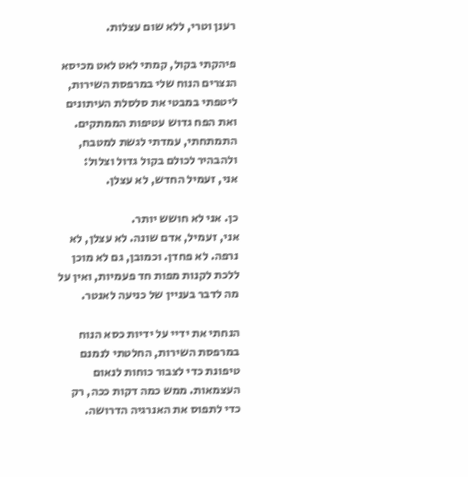רענן וטרי, ללא שום עצלות.

פיהקתי בקול, קמתי לאט לאט מכיסא הנצרים הנוח שלי במרפסת השירות, ליטפתי במבטי את סלסלת העיתונים ואת הפח גדוש עטיפות הממתקים. התמתחתי, עמדתי לגשת למטבח, ולהבהיר לכולם בקול גדול וצלול:
אני, זעמיל החדש, לא עצלן.

כן. אני לא חושש יותר.
אני, זעמיל, אדם שונה. לא עצלן, לא נרפה. לא פחדן. וכמובן, גם לא מוכן ללכת לקנות מפות חד פעמיות, ואין על מה לדבר בעניין של כניעה לאנטר.

הנחתי את ידיי על ידיות כסא הנוח במרפסת השירות, החלטתי לנמנם טיפונת כדי לצבור כוחות לנאום העצמאות. ממש כמה דקות ככה, רק כדי לתפוס את האנרגיה הדרושה.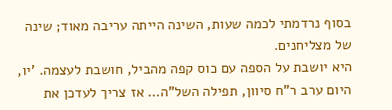בסוף נרדמתי לכמה שעות, השינה הייתה עריבה מאוד; שינה של מצליחנים.
היא יושבת על הספה עם כוס קפה מהביל, חושבת לעצמה. 'יו, היום ערב ר"ח סיוון, תפילה השל"ה… אז צריך לעדכן את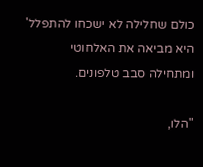כולם שחלילה לא ישכחו להתפלל'
היא מביאה את האלחוטי ומתחילה סבב טלפונים.

"הלו,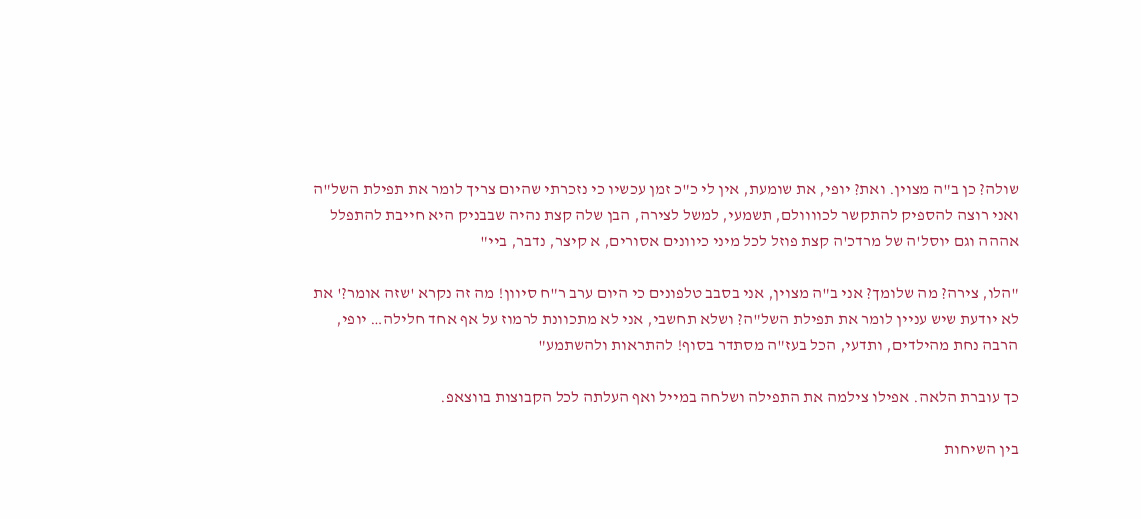שולה? כן ב"ה מצוין. ואת? יופי, את שומעת, אין לי כ"כ זמן עכשיו כי נזכרתי שהיום צריך לומר את תפילת השל"ה ואני רוצה להספיק להתקשר לכוווולם, תשמעי, למשל לצירה, הבן שלה קצת נהיה שבבניק היא חייבת להתפלל אההה וגם יוסל'ה של מרדכ'ה קצת פוזל לכל מיני כיוונים אסורים, א קיצר, נדבר, ביי"

"הלו, צירה? מה שלומך? אני ב"ה מצוין, אני בסבב טלפונים כי היום ערב ר"ח סיוון! מה זה נקרא 'שזה אומר?' את לא יודעת שיש עניין לומר את תפילת השל"ה? ושלא תחשבי, אני לא מתכוונת לרמוז על אף אחד חלילה… יופי, הרבה נחת מהילדים, ותדעי, הכל בעז"ה מסתדר בסוף! להתראות ולהשתמע"

כך עוברת הלאה. אפילו צילמה את התפילה ושלחה במייל ואף העלתה לכל הקבוצות בווצאפ.

בין השיחות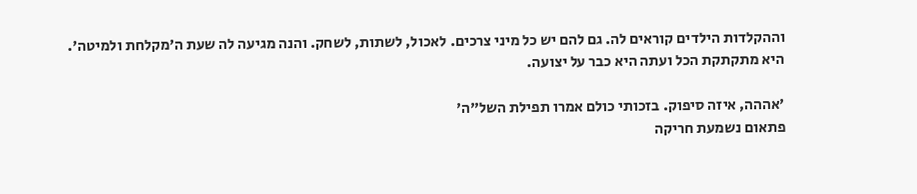וההקלדות הילדים קוראים לה. גם להם יש כל מיני צרכים. לאכול, לשתות, לשחק. והנה מגיעה לה שעת ה'מקלחת ולמיטה'. היא מתקתקת הכל ועתה היא כבר על יצועה.

'אההה, איזה סיפוק. בזכותי כולם אמרו תפילת השל"ה'
פתאום נשמעת חריקה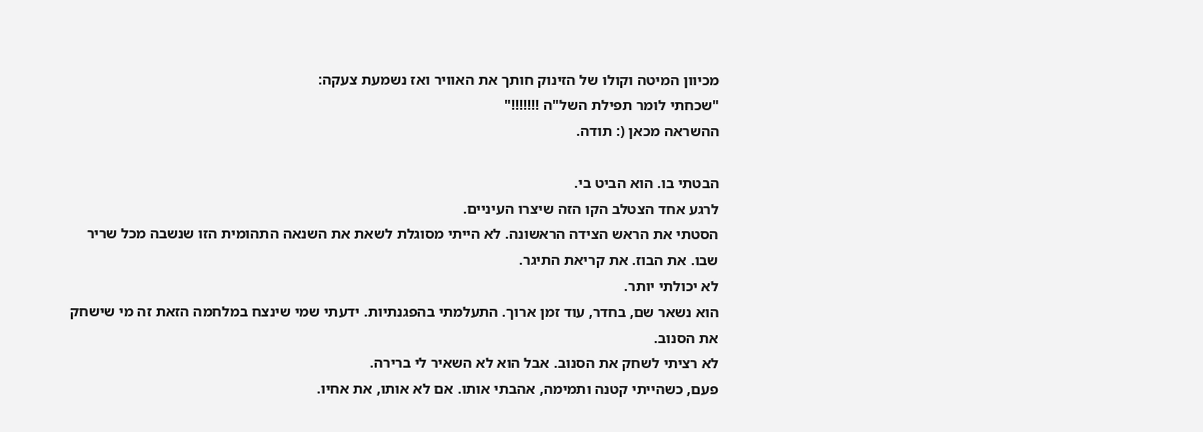מכיוון המיטה וקולו של הזינוק חותך את האוויר ואז נשמעת צעקה:
"שכחתי לומר תפילת השל"ה !!!!!!!"
ההשראה מכאן (: תודה.

הבטתי בו. הוא הביט בי.
לרגע אחד הצטלב הקו הזה שיצרו העיניים.
הסטתי את הראש הצידה הראשונה. לא הייתי מסוגלת לשאת את השנאה התהומית הזו שנשבה מכל שריר שבו. את הבוז. את קריאת התיגר.
לא יכולתי יותר.
הוא נשאר שם, בחדר, עוד זמן ארוך. התעלמתי בהפגנתיות. ידעתי שמי שינצח במלחמה הזאת זה מי שישחק את הסנוב.
לא רציתי לשחק את הסנוב. אבל הוא לא השאיר לי ברירה.
פעם, כשהייתי קטנה ותמימה, אהבתי אותו. אם לא אותו, את אחיו.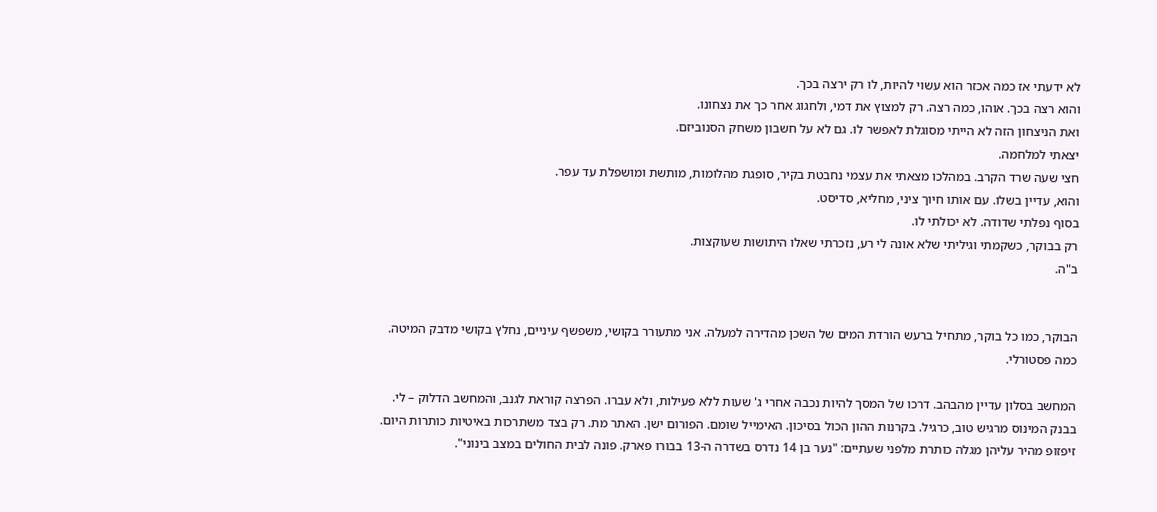לא ידעתי אז כמה אכזר הוא עשוי להיות, לו רק ירצה בכך.
והוא רצה בכך. אוהו, כמה רצה. רק למצוץ את דמי, ולחגוג אחר כך את נצחונו.
ואת הניצחון הזה לא הייתי מסוגלת לאפשר לו. גם לא על חשבון משחק הסנוביזם.
יצאתי למלחמה.
חצי שעה שרד הקרב. במהלכו מצאתי את עצמי נחבטת בקיר, סופגת מהלומות, מותשת ומושפלת עד עפר.
והוא, עדיין בשלו. עם אותו חיוך ציני, מחליא, סדיסט.
בסוף נפלתי שדודה. לא יכולתי לו.
רק בבוקר, כשקמתי וגיליתי שלא אונה לי רע, נזכרתי שאלו היתושות שעוקצות.
ב"ה.


הבוקר, כמו כל בוקר, מתחיל ברעש הורדת המים של השכן מהדירה למעלה. אני מתעורר בקושי, משפשף עיניים, נחלץ בקושי מדבק המיטה. כמה פסטורלי.

המחשב בסלון עדיין מהבהב. דרכו של המסך להיות נכבה אחרי ג' שעות ללא פעילות, ולא עברו. הפרצה קוראת לגנב, והמחשב הדלוק – לי. בבנק המינוס מרגיש טוב, כרגיל. בקרנות ההון הכול בסיכון. האימייל שומם. הפורום ישן. האתר מת. רק בצד משתרכות באיטיות כותרות היום. זיפזופ מהיר עליהן מגלה כותרת מלפני שעתיים: "נער בן 14 נדרס בשדרה ה-13 בבורו פארק. פונה לבית החולים במצב בינוני".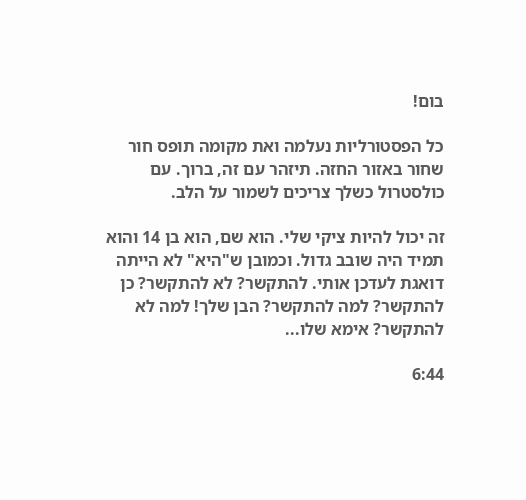בום!

כל הפסטורליות נעלמה ואת מקומה תופס חור שחור באזור החזה. תיזהר עם זה, ברוך. עם כולסטרול כשלך צריכים לשמור על הלב.

זה יכול להיות ציקי שלי. הוא שם, הוא בן 14 והוא תמיד היה שובב גדול. וכמובן ש"היא" לא הייתה דואגת לעדכן אותי. להתקשר? לא להתקשר? כן להתקשר? למה להתקשר? הבן שלך! למה לא להתקשר? אימא שלו...

6:44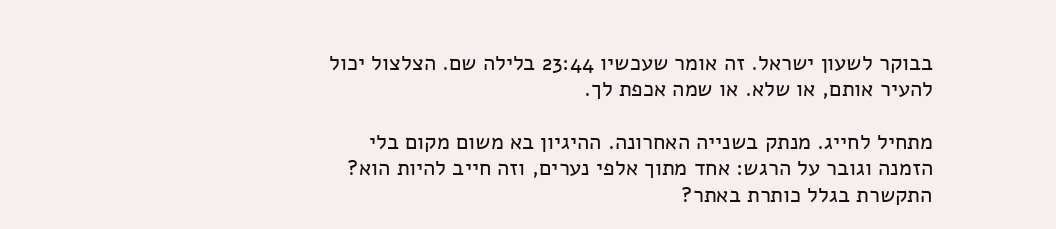בבוקר לשעון ישראל. זה אומר שעכשיו 23:44 בלילה שם. הצלצול יכול להעיר אותם, או שלא. או שמה אכפת לך.

מתחיל לחייג. מנתק בשנייה האחרונה. ההיגיון בא משום מקום בלי הזמנה וגובר על הרגש: אחד מתוך אלפי נערים, וזה חייב להיות הוא? התקשרת בגלל כותרת באתר?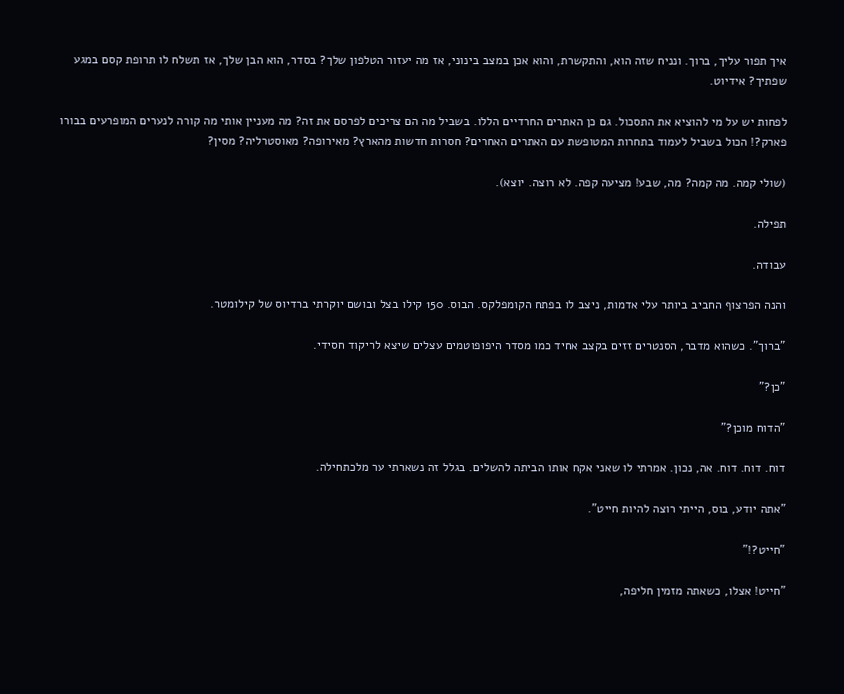איך תפור עליך, ברוך. ונניח שזה הוא, והתקשרת, והוא אכן במצב בינוני, אז מה יעזור הטלפון שלך? בסדר, הוא הבן שלך, אז תשלח לו תרופת קסם במגע שפתיך? אידיוט.

לפחות יש על מי להוציא את התסכול. גם כן האתרים החרדיים הללו. בשביל מה הם צריכים לפרסם את זה? מה מעניין אותי מה קורה לנערים המופרעים בבורו פארק?! הכול בשביל לעמוד בתחרות המטופשת עם האתרים האחרים? חסרות חדשות מהארץ? מאירופה? מאוסטרליה? מסין?

(שולי קמה. מה קמה? מה, שבע! מציעה קפה. לא רוצה. יוצא).

תפילה.

עבודה.

והנה הפרצוף החביב ביותר עלי אדמות, ניצב לו בפתח הקומפלקס. הבוס. 150 קילו בצל ובושם יוקרתי ברדיוס של קילומטר.

"ברוך". כשהוא מדבר, הסנטרים זזים בקצב אחיד כמו מסדר היפופוטמים עצלים שיצא לריקוד חסידי.

"כן?"

"הדוח מוכן?"

דוח. דוח. דוח. אה, נכון. אמרתי לו שאני אקח אותו הביתה להשלים. בגלל זה נשארתי ער מלכתחילה.

"אתה יודע, בוס, הייתי רוצה להיות חייט".

"חייט?!"

"חייט! אצלו, כשאתה מזמין חליפה,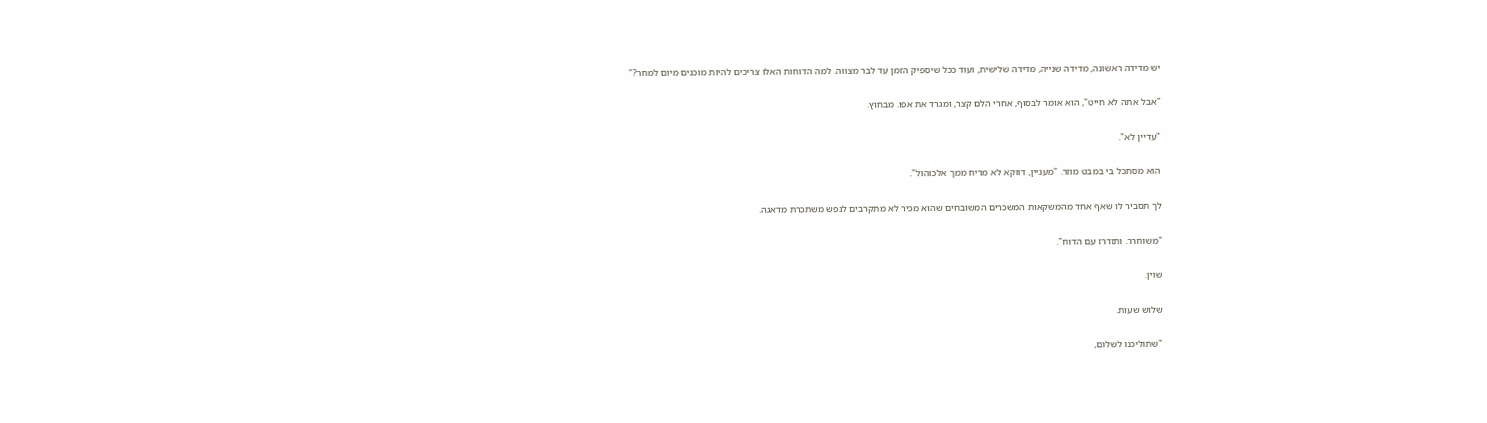יש מדידה ראשונה, מדידה שנייה, מדידה שלישית, ועוד ככל שיספיק הזמן עד לבר מצווה. למה הדוחות האלו צריכים להיות מוכנים מיום למחר?"

"אבל אתה לא חייט", הוא אומר לבסוף, אחרי הלם קצר, ומגרד את אפו. מבחוץ.

"עדיין לא".

הוא מסתכל בי במבט מוזר. "מעניין, דווקא לא מריח ממך אלכוהול".

לך תסביר לו שאף אחד מהמשקאות המשכרים המשובחים שהוא מכיר לא מתקרבים לנפש משתכרת מדאגה.

"משוחרר. ותזדרז עם הדוח".

שוין.

שלוש שעות.

"שתוליכנו לשלום,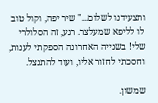ותצעידנו לשלום..." שיר יפה, וקול טוב לו לליפא שמעלצר. רגע, זה הסלולרי שלי! בשנייה האחרונה הספקתי לענות, וחסכתי לחזור אליו, ועוד להתנצל.

שמשון.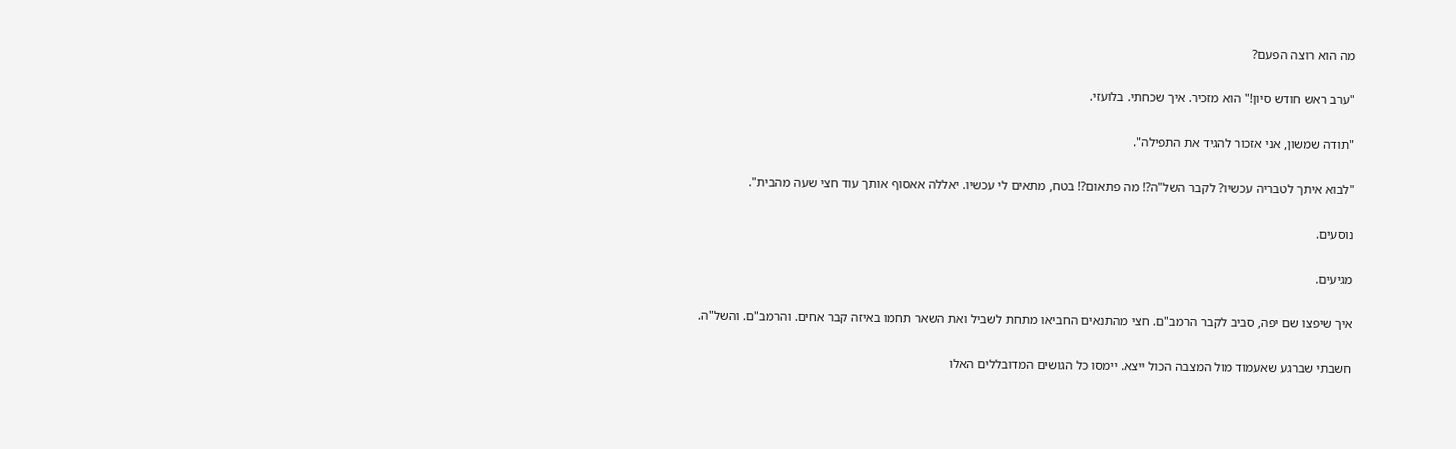מה הוא רוצה הפעם?

"ערב ראש חודש סיון!" הוא מזכיר. איך שכחתי. בלועזי.

"תודה שמשון, אני אזכור להגיד את התפילה".

"לבוא איתך לטבריה עכשיו? לקבר השל"ה?! מה פתאום?! בטח, מתאים לי עכשיו. יאללה אאסוף אותך עוד חצי שעה מהבית".

נוסעים.

מגיעים.

איך שיפצו שם יפה, סביב לקבר הרמב"ם. חצי מהתנאים החביאו מתחת לשביל ואת השאר תחמו באיזה קבר אחים. והרמב"ם. והשל"ה.

חשבתי שברגע שאעמוד מול המצבה הכול ייצא. יימסו כל הגושים המדובללים האלו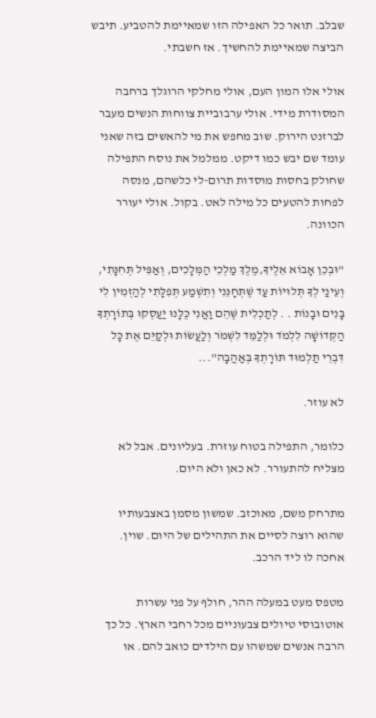שבלב. תואר כל האפילה הזו שמאיימת להטביע. תיבש הביצה שמאיימת להחשיך. אז חשבתי.

אולי אלו המון העם, אולי מחלקי הרוגלך ברחבה המסודרת מידי. אולי ערבוביית צווחות הנשים מעבר לברזנט הירוק. שוב מחפש את מי להאשים בזה שאני עומד שם יבש כמו דיקט. ממלמל את נוסח התפילה שחולק בחסות מוסדות תרום-לי כלשהם, מנסה לפחות להטעים כל מילה לאט. בקול. אולי יעורר הכוונה.

"וּבְכֵן אָבוֹא אֵלֶיךָ,מֶלֶךְ מַלְכֵי הַמְּלָכִים, וְאַפִּיל תְּחִנָּתִי, וְעֵינַי לְךָ תְּלוּיוֹת עַד שֶׁתְּחָנֵּנִי וְתִשְׁמַע תְּפִלָּתִי לְהַזְמִין לִי בָּנִים וּבָנוֹת . . לְתַכְלִית שֶּׁהֵם וַאֲנִי כֻּלָּנוּ יַעַסְקוּ בְּתוֹרָתְךָ הַקְּדוֹשָׁה לִלְמֹד וּלְלַמֵּד לִשְׁמֹר וְלַעֲשׂוֹת וּלְקַיֵּם אֶת כָּל דִּבְרֵי תַלְמוּד תּוֹרָתְךָ בְּאַהֲבָה"...

לא עוזר.

כלומר, התפילה בטוח עוזרת. בעליונים. אבל לא מצליח להתעורר. לא כאן ולא היום.

מתרחק משם, מאוכזב. שמשון מסמן באצבעותיו שהוא רוצה לסיים את התהילים של היום. שוין. אחכה לו ליד הרכב.

מטפס מעט במעלה ההר, חולף על פני עשרות אוטובוסי טיולים צבעוניים מכל רחבי הארץ. כל כך הרבה אנשים שמשהו עם הילדים כואב להם. או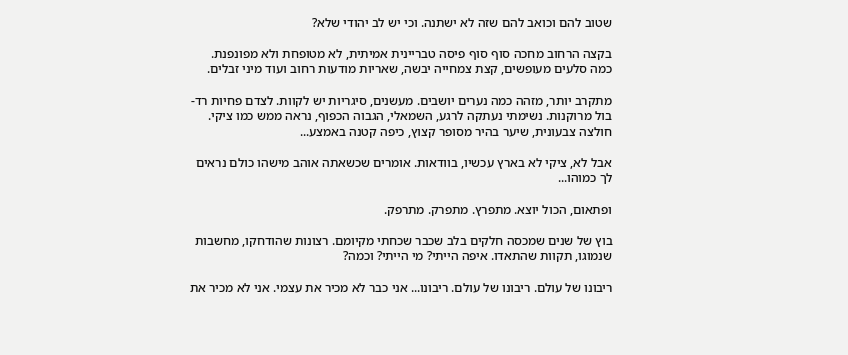שטוב להם וכואב להם שזה לא ישתנה. וכי יש לב יהודי שלא?

בקצה הרחוב מחכה סוף סוף פיסה טבריינית אמיתית, לא מטופחת ולא מפונפנת. כמה סלעים מעופשים, קצת צמחייה יבשה, שאריות מודעות רחוב ועוד מיני זבלים.

מתקרב יותר, מזהה כמה נערים יושבים. מעשנים, סיגריות יש לקוות. לצדם פחיות רד-בול מרוקנות. נשימתי נעתקה לרגע, השמאלי, הגבוה הכפוף, נראה ממש כמו ציקי. חולצה צבעונית, שיער בהיר מסופר קצוץ, כיפה קטנה באמצע...

אבל לא, ציקי לא בארץ עכשיו, בוודאות. אומרים שכשאתה אוהב מישהו כולם נראים לך כמוהו...

ופתאום, הכול יוצא. מתפרץ. מתפרק. מתרפק.

בוץ של שנים שמכסה חלקים בלב שכבר שכחתי מקיומם. רצונות שהודחקו, מחשבות שנמוגו, תקוות שהתאדו. איפה הייתי? מי הייתי? וכמה?

ריבונו של עולם. ריבונו של עולם. ריבונו... אני כבר לא מכיר את עצמי. אני לא מכיר את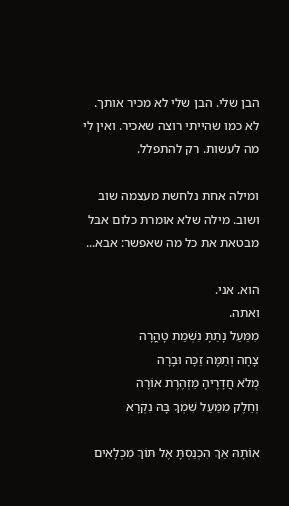הבן שלי. הבן שלי לא מכיר אותך. לא כמו שהייתי רוצה שאכיר. ואין לי מה לעשות. רק להתפלל.

ומילה אחת נלחשת מעצמה שוב ושוב. מילה שלא אומרת כלום אבל מבטאת את כל מה שאפשר: אבא...

הוא. אני.
ואתה.
מִמַּעַל נָתַתָּ נִשְׁמַת טָהֳרָה
צָחָה וְתַמָּה זַכָּה וּבָרָה
מְלֹא חֲדָרֶיהָ מַזְהֶרֶת אוֹרָה
וְחֵלֶק מִמַּעַל שִׁמְךָ בָּהּ נִקְרָא

אוֹתָהּ אַךְ הִכְנַסְתָּ אֶל תּוֹךְ מִכְלָאִים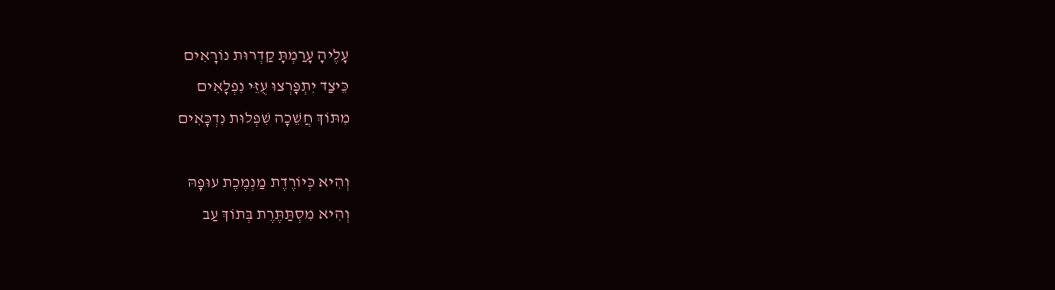עָלֶיהָ עָרַמְתָּ קַדְרוּת נוֹרָאִים
כֵּיצַד יִתְפָּרְצוּ עֻזֵּי נִפְלָאִים
מִתּוֹךְ חֲשֵׁכָה שִׁפְלוּת נִדְכָּאִים

וְהִיא כְּיוֹרֶדֶת מַנְמֶכֶת עוּפָהּ
וְהִיא מִסְתַּתֶּרֶת בְּתוֹךְ עַב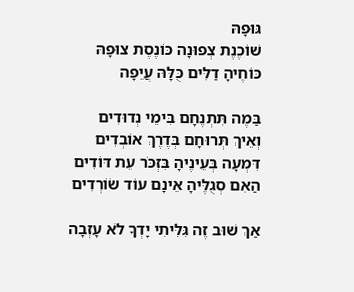גּוּפָהּ
שׁוֹכֶנֶת צְפוּנָה כּוֹנֶסֶת צוּפָהּ
כּוֹחֶיהָ דַלִּים כֻּלָּהּ עֲיֵפָה

בַּמֶה תִּתְנֶחָם בִּימֵי נְדוּדִים
וְאֵיךְ תְּרוּחָם בְּדֶרֶךְ אוֹבְדִים
דִּמְעָה בְּעֵינֶיהָ בִּזְכֹּר עֵת דּוֹדִים
הַאִם סְגֻלֶּיהָ אֵינָם עוֹד שׂוֹרְדִים

אַךְ שׁוּב זֶה גִּלִּיתִי יָדְךָ לֹא עָזְבָה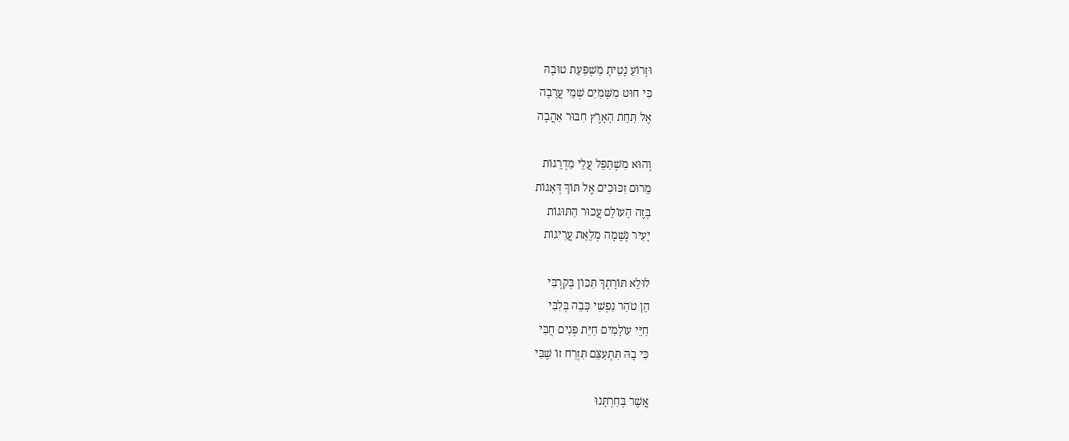וּזְרוֹעַ נָטִיתָ מַשְׁפַּעַת טוּבָהּ
כִּי חוּט מִשָּׁמַיִם שְׁמֵי עֲרָבָה
אֶל תַּחַת הָאָרֶץ חִבּוּר אַהֲבָה

וְהוּא מִשְׁתַּפֵּל עֲלֵי מַדְרֵגוֹת
מֵרוּם זִכּוּכִים אֶל תּוֹךְ דְּאָגוֹת
בְּזֶה הָעוֹלָם עֲכוּר הַתּוּגוֹת
יָעִיר נְשָׁמָה מְלֵאַת עֲרִיגוֹת

לוּלֵא תּוֹרָתְךָ תִּכּוֹן בְּקִרְבִּי
הֵן טֹהַר נַפְשִׁי כָּבֵה בְּלִבִּי
חַיֵּי עוֹלָמִים חַיַּת פְּנִים חֻבִּי
כִּי בָהּ תִּתְעַצֵּם תִּזְרַח זוֹ שֶׁבִּי

אֲשֶׁר בְּחַרְתָּנוּ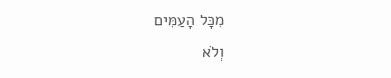מִכָּל הָעַמִּים
וְלֹא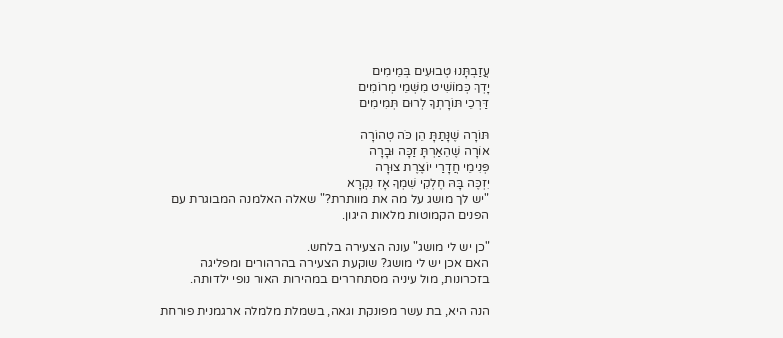עֲזַבְתָּנוּ טְבוּעִים בְּמֵימִים
יָדְךְ כְּמוֹשִׁיט מִשְּׁמֵי מְרוֹמִים
דַּרְכֵי תּוֹרָתְךָ לְרוּם תְּמִימִים

תּוֹרָה שֶׁנָּתַתָּ הֵן כֹּה טְהוֹרָה
אוֹרָה שֶׁהֵאַרְתָּ זַכָּה וּבָרָה
פְּנִימֵי חֲדָרַי יוֹצֶרֶת צוּרָה
יִזְכֶּה בָּהּ חֶלְקִי שִׁמְךָ אָז נִקְרָא
"יש לך מושג על מה את מוותרת?" שאלה האלמנה המבוגרת עם הפנים הקמוטות מלאות היגון.

"כן יש לי מושג" עונה הצעירה בלחש.
האם אכן יש לי מושג? שוקעת הצעירה בהרהורים ומפליגה בזכרונות, מול עיניה מסתחררים במהירות האור נופי ילדותה.

הנה היא, בת עשר מפונקת וגאה, בשמלת מלמלה ארגמנית פורחת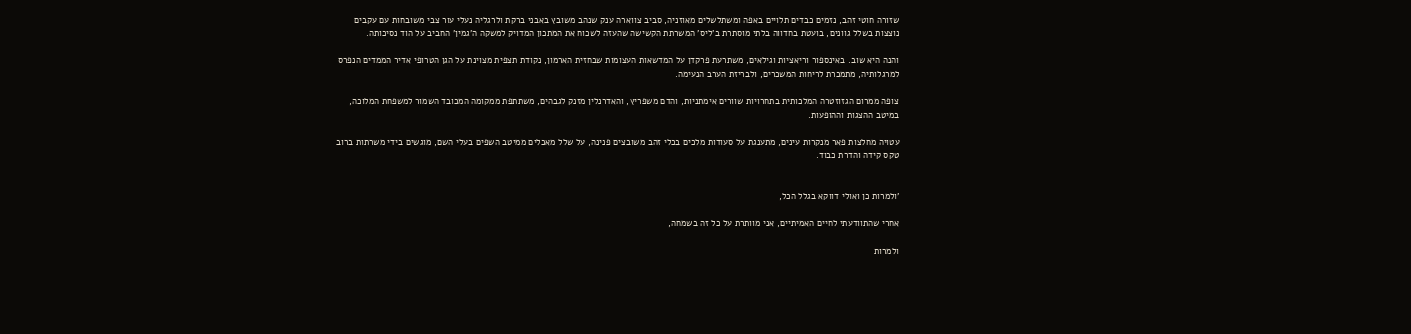שזורה חוטי זהב, נזמים כבדים תלויים באפה ומשתלשלים מאוזניה, סביב צווארה ענק שנהב משובץ באבני ברקת ולרגליה נעלי עור צבי משובחות עם עקבים נוצצות בשלל גוונים, בועטת בחדווה בלתי מוסתרת ב'ליס' המשרתת הקשישה שהעזה לשכוח את המתכון המדויק למשקה ה'גמין' החביב על הוד נסיכותה.

והנה היא שוב. באינספור וריאציות וגילאים, משתרעת פרקדן על המדשאות העצומות שבחזית הארמון, נקודת תצפית מצוינת על הגן הטרופי אדיר הממדים הנפרס למרגלותיה, מתמכרת לריחות המשכרים, ולבריזת הערב הנעימה.

צופה ממרום הגזוזטרה המלכותית בתחרויות שוורים אימתניות, והדם משפריץ, והאדרנלין מזנק לגבהים, משתתפת ממקומה המכובד השמור למשפחת המלוכה, במיטב ההצגות וההופעות.

עטויה מחלצות פאר מנקרות עינים, מתענגת על סעודות מלכים בכלי זהב משובצים פנינה, על שלל מאכלים ממיטב השפים בעלי השם, מוגשים בידי משרתות ברוב טקס קידה והדרת כבוד.


'ולמרות כן ואולי דווקא בגלל הכל,

אחרי שהתוודעתי לחיים האמיתיים, אני מוותרת על כל זה בשמחה,

ולמרות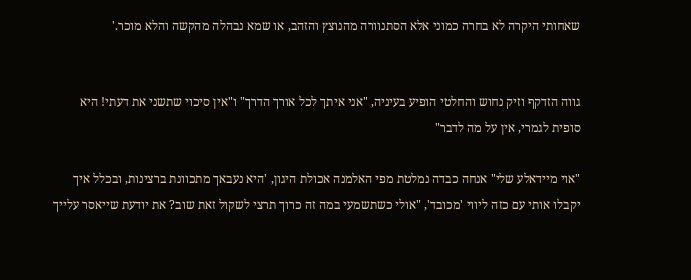שאחותי היקרה לא בחרה כמוני אלא הסתנוורה מהנוצץ והזהב, או שמא נבהלה מהקשה והלא מוכר.'


גווה הזדקף וזיק נחוש והחלטי הופיע בעיניה, "אני איתך לכל אורך הדרך" ו"אין סיכוי שתשני את דעתי! היא סופית לגמרי, אין על מה לדבר"

"אוי מיידאלע שלי" אנחה כבדה נמלטת מפי האלמנה אכולת היגון, 'היא נעבאך מתכוונת ברצינות, ובכלל איך יקבלו אותי עם כזה ליווי 'מכובד', "אולי כשתשמעי במה זה כרוך תרצי לשקול זאת שוב? את יודעת שייאסר עלייך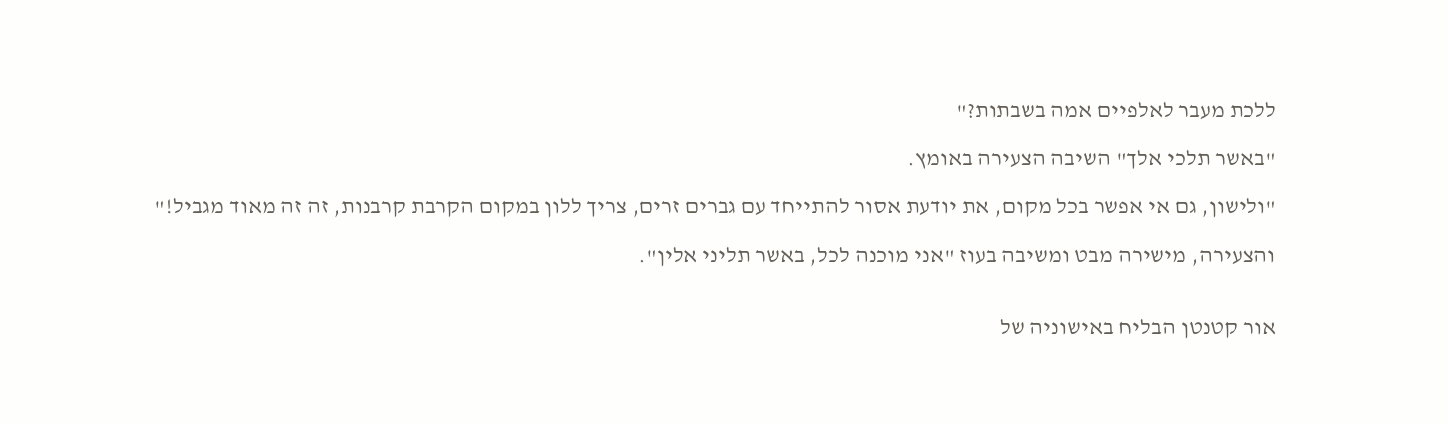ללכת מעבר לאלפיים אמה בשבתות?"

"באשר תלכי אלך" השיבה הצעירה באומץ.

"ולישון, גם אי אפשר בכל מקום, את יודעת אסור להתייחד עם גברים זרים, צריך ללון במקום הקרבת קרבנות, זה זה מאוד מגביל!"

והצעירה, מישירה מבט ומשיבה בעוז "אני מוכנה לכל, באשר תליני אלין".


אור קטנטן הבליח באישוניה של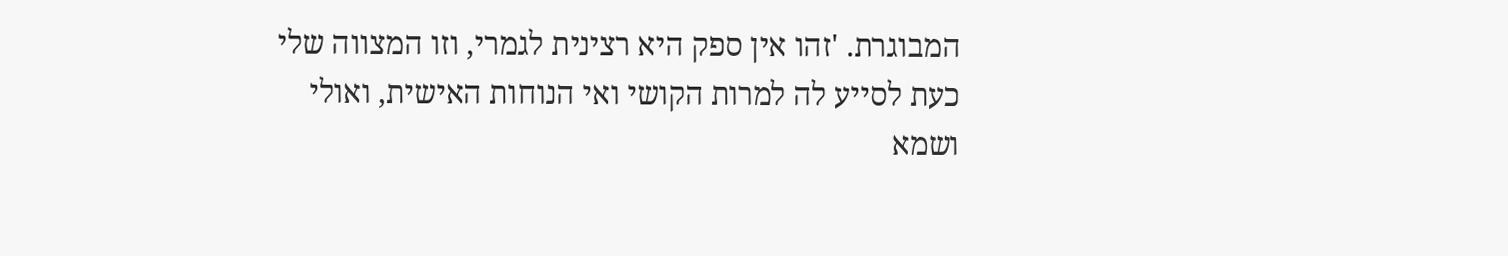המבוגרת. 'זהו אין ספק היא רצינית לגמרי, וזו המצווה שלי כעת לסייע לה למרות הקושי ואי הנוחות האישית, ואולי ושמא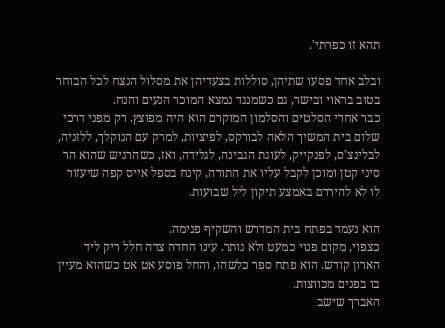תהא זו כפרתי'.

ובלב אחד פסעו שתיהן, סוללות בצעדיהן את מסלול הנצח לכל הבוחר בטוב בראוי ובישר, גם כשמנגד נמצא המוכר הנעים והנח.
כבר אחרי הסלטים והסלמון המוקרם הוא היה מפוצץ. רק מפני דרכי שלום בית המשיך הלאה לבורקס, לפיציות, למרק עם הנוקלך, ללזניה, לבלינצ'ס, לפנקייק, לעוגת הגבינה, לגלידה, ואז, כשהרגיש שהוא הר סיני קטן ומוכן לקבל עליו את התורה, קינח בספל אייס קפה שיעזור לו לא להירדם באמצע תיקון ליל שבועות.

הוא נעמד בפתח בית המדרש והשקיף פנימה.
כצפוי, מקום פנוי כמעט ולא נותר. עינו החדה צדה חלל ריק ליד הארון קודש. הוא פתח ספר כלשהו, והחל פוסע אט אט כשהוא מעיין בו בפנים מכווצות.
האברך שישב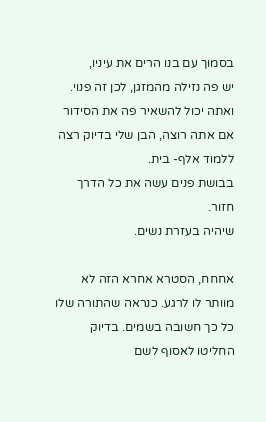בסמוך עם בנו הרים את עיניו,
יש פה נזילה מהמזגן, לכן זה פנוי. ואתה יכול להשאיר פה את הסידור אם אתה רוצה, הבן שלי בדיוק רצה ללמוד אלף- בית.
בבושת פנים עשה את כל הדרך חזור.
שיהיה בעזרת נשים.

אחחח, הסטרא אחרא הזה לא מוותר לו לרגע. כנראה שהתורה שלו כל כך חשובה בשמים. בדיוק החליטו לאסוף לשם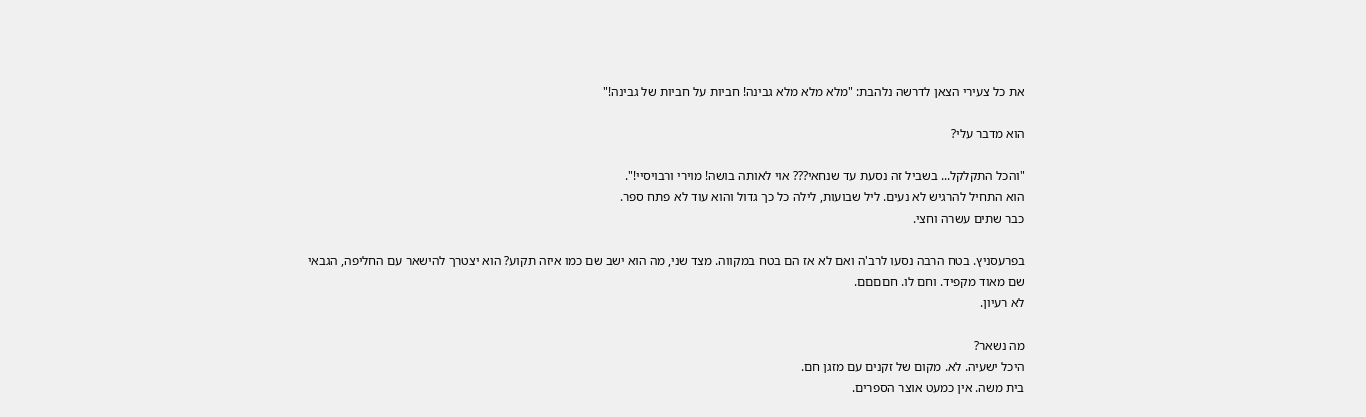את כל צעירי הצאן לדרשה נלהבת: "מלא מלא מלא גבינה! חביות על חביות של גבינה!"

הוא מדבר עלי?

"והכל התקלקל... בשביל זה נסעת עד שנחאי??? אוי לאותה בושה! מוירי ורבויסיי!".
הוא התחיל להרגיש לא נעים. ליל שבועות, לילה כל כך גדול והוא עוד לא פתח ספר.
כבר שתים עשרה וחצי.

בפרעסניץ. בטח הרבה נסעו לרב'ה ואם לא אז הם בטח במקווה. מצד שני, מה הוא ישב שם כמו איזה תקוע? הוא יצטרך להישאר עם החליפה, הגבאי שם מאוד מקפיד. וחם לו. חםםםם.
לא רעיון.

מה נשאר?
היכל ישעיה. לא. מקום של זקנים עם מזגן חם.
בית משה. אין כמעט אוצר הספרים.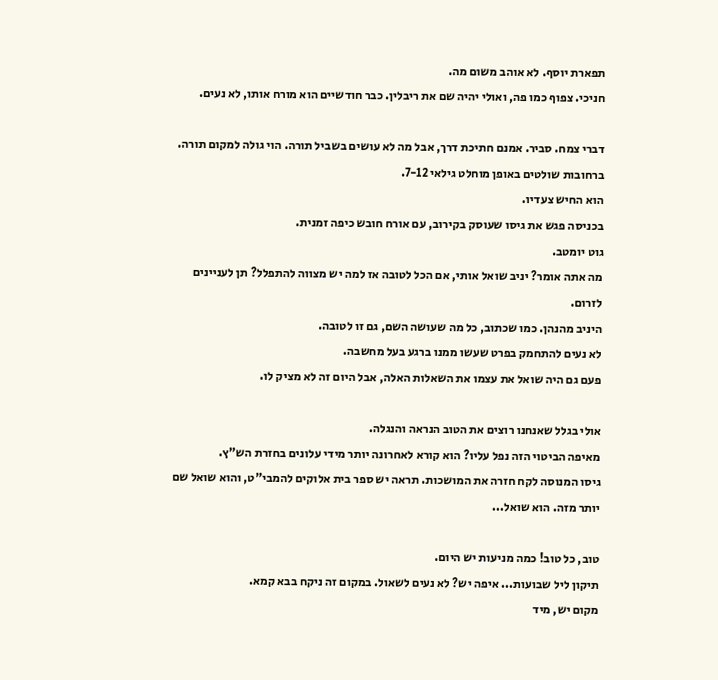תפארת יוסף. לא אוהב משום מה.
חניכי. צפוף כמו פה, ואולי יהיה שם את ריבלין. כבר חודשיים הוא מורח אותו, לא נעים.

דברי צמח. סביר. אמנם חתיכת דרך, אבל מה לא עושים בשביל תורה. הוי גולה למקום תורה.
ברחובות שולטים באופן מוחלט גילאי 7-12.
הוא החיש צעדיו.
בכניסה פגש את גיסו שעוסק בקירוב, עם אורח חובש כיפה זמנית.
גוט יומטב.
מה אתה אומר? יניב שואל אותי, אם הכל לטובה אז למה יש מצווה להתפלל? תן לעניינים לזרום.
היניב מהנהן. כמו שכתוב, כל מה שעושה השם, גם זו לטובה.
לא נעים להתחמק בפרט שעשו ממנו ברגע בעל מחשבה.
פעם גם היה שואל את עצמו את השאלות האלה, אבל היום זה לא מציק לו.

אולי בגלל שאנחנו רוצים את הטוב הנראה והנגלה.
מאיפה הביטוי הזה נפל עליו? הוא קורא לאחרונה יותר מידי עלונים בחזרת הש"ץ.
גיסו המנוסה לקח חזרה את המושכות. תראה יש ספר בית אלוקים להמבי"ט, והוא שואל שם יותר מזה. הוא שואל...

טוב, כל טוב! כמה מניעות יש היום.
תיקון ליל שבועות... איפה יש? לא נעים לשאול. במקום זה ניקח בבא קמא.
מקום יש, מיד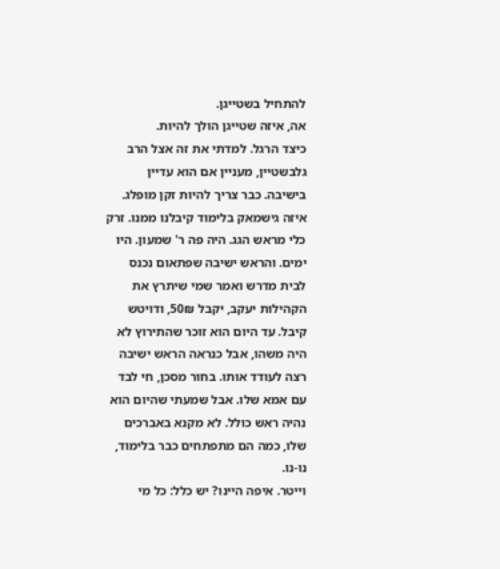להתחיל בשטייגן.
אה, איזה שטייגן הולך להיות.
כיצד הרגל. למדתי את זה אצל הרב גלבשטיין, מעניין אם הוא עדיין בישיבה. כבר צריך להיות זקן מופלג. איזה גישמאק בלימוד קיבלנו ממנו. זרק כלי מראש הגג. היה פה ר' שמעון. היו ימים. והראש ישיבה שפתאום נכנס לבית מדרש ואמר שמי שיתרץ את הקהילות יעקב, יקבל 50₪, ודויטש קיבל. עד היום הוא זוכר שהתירוץ לא היה משהו, אבל כנראה הראש ישיבה רצה לעודד אותו. בחור מסכן, חי לבד עם אמא שלו. אבל שמעתי שהיום הוא נהיה ראש כולל. לא מקנא באברכים שלו, כמה הם מתפתחים כבר בלימוד, נו-נו.
וייטר. איפה היינו? יש כלל: כל מי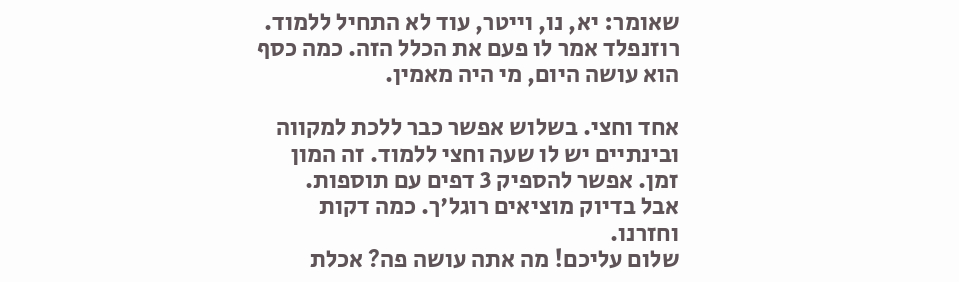שאומר: יא, נו, וייטר, עוד לא התחיל ללמוד. רוזנפלד אמר לו פעם את הכלל הזה. כמה כסף הוא עושה היום, מי היה מאמין.

אחד וחצי. בשלוש אפשר כבר ללכת למקווה ובינתיים יש לו שעה וחצי ללמוד. זה המון זמן. אפשר להספיק 3 דפים עם תוספות.
אבל בדיוק מוציאים רוגל'ך. כמה דקות וחזרנו.
שלום עליכם! מה אתה עושה פה? אכלת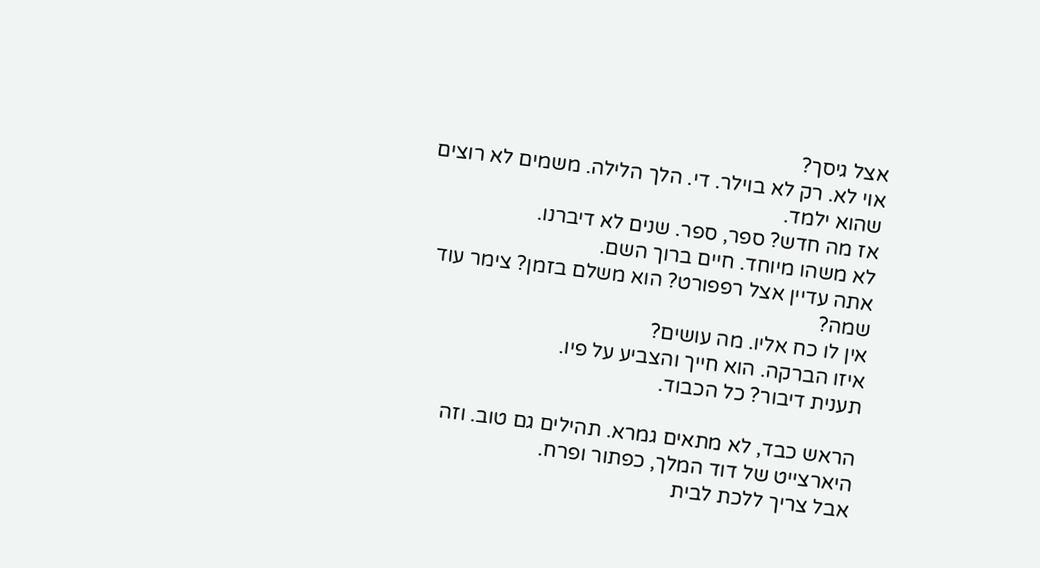אצל גיסך?
אוי לא. רק לא בוילר. די. הלך הלילה. משמים לא רוצים שהוא ילמד.
אז מה חדש? ספר, ספר. שנים לא דיברנו.
לא משהו מיוחד. חיים ברוך השם.
אתה עדיין אצל רפפורט? הוא משלם בזמן? צימר עוד שמה?
אין לו כח אליו. מה עושים?
איזו הברקה. הוא חייך והצביע על פיו.
תענית דיבור? כל הכבוד.

הראש כבד, לא מתאים גמרא. תהילים גם טוב. וזה היארצייט של דוד המלך, כפתור ופרח.
אבל צריך ללכת לבית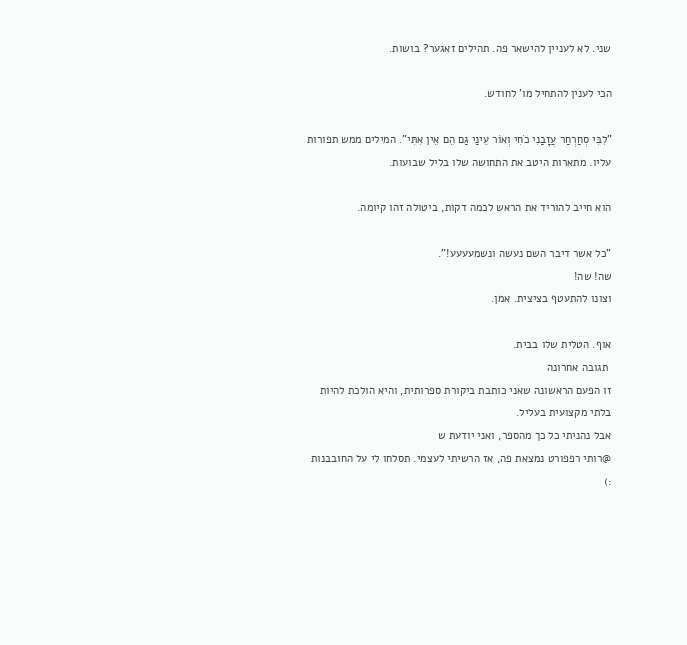שני. לא לעניין להישאר פה. תהילים זאגער? בושות.

הכי לענין להתחיל מו' לחודש.

"לִבִּי סְחַרְחַר עֲזָבַנִי כֹחִי וְאוֹר עֵינַי גַּם הֵם אֵין אִתִּי". המילים ממש תפורות עליו. מתארות היטב את התחושה שלו בליל שבועות.

הוא חייב להוריד את הראש לכמה דקות, ביטולה זהו קיומה.

"כל אשר דיבר השם נעשה ונשמעעעע!".
שה! שה!
וצונו להתעטף בציצית. אמן.

אוף. הטלית שלו בבית.
 תגובה אחרונה
זו הפעם הראשונה שאני כותבת ביקורת ספרותית, והיא הולכת להיות בלתי מקצועית בעליל.
אבל נהניתי כל כך מהספר, ואני יודעת ש
@רותי רפפורט נמצאת פה, אז הרשיתי לעצמי. תסלחו לי על החובבנות :)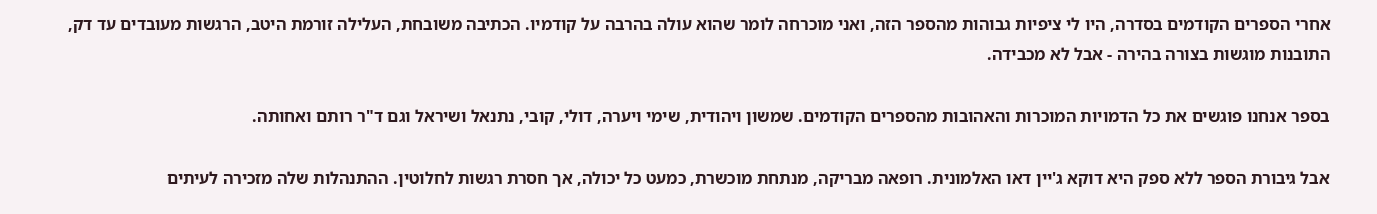אחרי הספרים הקודמים בסדרה, היו לי ציפיות גבוהות מהספר הזה, ואני מוכרחה לומר שהוא עולה בהרבה על קודמיו. הכתיבה משובחת, העלילה זורמת היטב, הרגשות מעובדים עד דק, התובנות מוגשות בצורה בהירה - אבל לא מכבידה.

בספר אנחנו פוגשים את כל הדמויות המוכרות והאהובות מהספרים הקודמים. שמשון ויהודית, שימי ויערה, דולי, קובי, נתנאל ושיראל וגם ד"ר רותם ואחותה.

אבל גיבורת הספר ללא ספק היא דוקא ג'יין דאו האלמונית. רופאה מבריקה, מנתחת מוכשרת, כמעט כל יכולה, אך חסרת רגשות לחלוטין. ההתנהלות שלה מזכירה לעיתים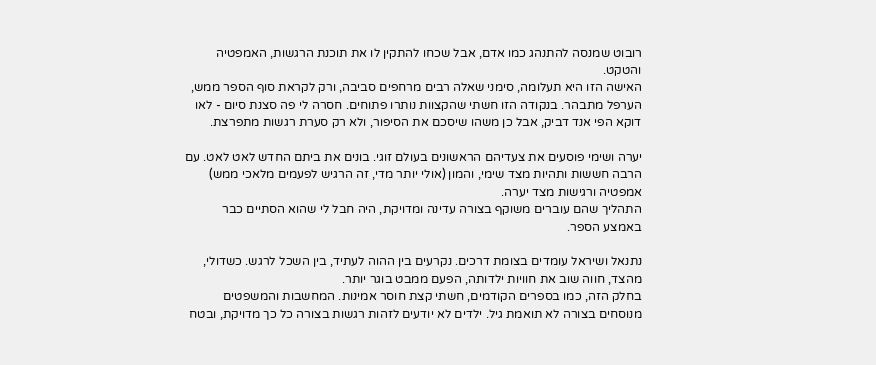רובוט שמנסה להתנהג כמו אדם, אבל שכחו להתקין לו את תוכנת הרגשות, האמפטיה והטקט.
האישה הזו היא תעלומה, סימני שאלה רבים מרחפים סביבה, ורק לקראת סוף הספר ממש, הערפל מתבהר. בנקודה הזו חשתי שהקצוות נותרו פתוחים. חסרה לי פה סצנת סיום - לאו דוקא הפי אנד דביק, אבל כן משהו שיסכם את הסיפור, ולא רק סערת רגשות מתפרצת.

יערה ושימי פוסעים את צעדיהם הראשונים בעולם זוגי. בונים את ביתם החדש לאט לאט. עם הרבה חששות ותהיות מצד שימי, והמון (אולי יותר מדי, זה הרגיש לפעמים מלאכי ממש) אמפטיה ורגישות מצד יערה.
התהליך שהם עוברים משוקף בצורה עדינה ומדויקת, היה חבל לי שהוא הסתיים כבר באמצע הספר.

נתנאל ושיראל עומדים בצומת דרכים. נקרעים בין ההוה לעתיד, בין השכל לרגש. כשדולי, מהצד, חווה שוב את חוויות ילדותה, הפעם ממבט בוגר יותר.
בחלק הזה, כמו בספרים הקודמים, חשתי קצת חוסר אמינות. המחשבות והמשפטים מנוסחים בצורה לא תואמת גיל. ילדים לא יודעים לזהות רגשות בצורה כל כך מדויקת, ובטח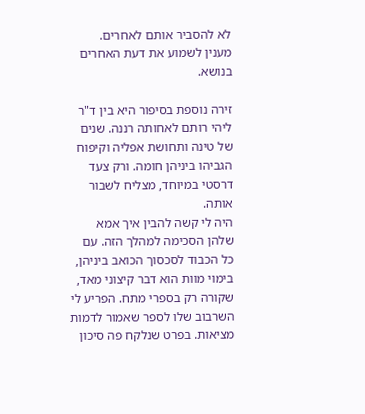לא להסביר אותם לאחרים.
מענין לשמוע את דעת האחרים בנושא.

זירה נוספת בסיפור היא בין ד"ר ליהי רותם לאחותה רננה. שנים של טינה ותחושת אפליה וקיפוח הגביהו ביניהן חומה. ורק צעד דרסטי במיוחד, מצליח לשבור אותה.
היה לי קשה להבין איך אמא שלהן הסכימה למהלך הזה. עם כל הכבוד לסכסוך הכואב ביניהן, בימוי מוות הוא דבר קיצוני מאד, שקורה רק בספרי מתח. הפריע לי השרבוב שלו לספר שאמור לדמות מציאות. בפרט שנלקח פה סיכון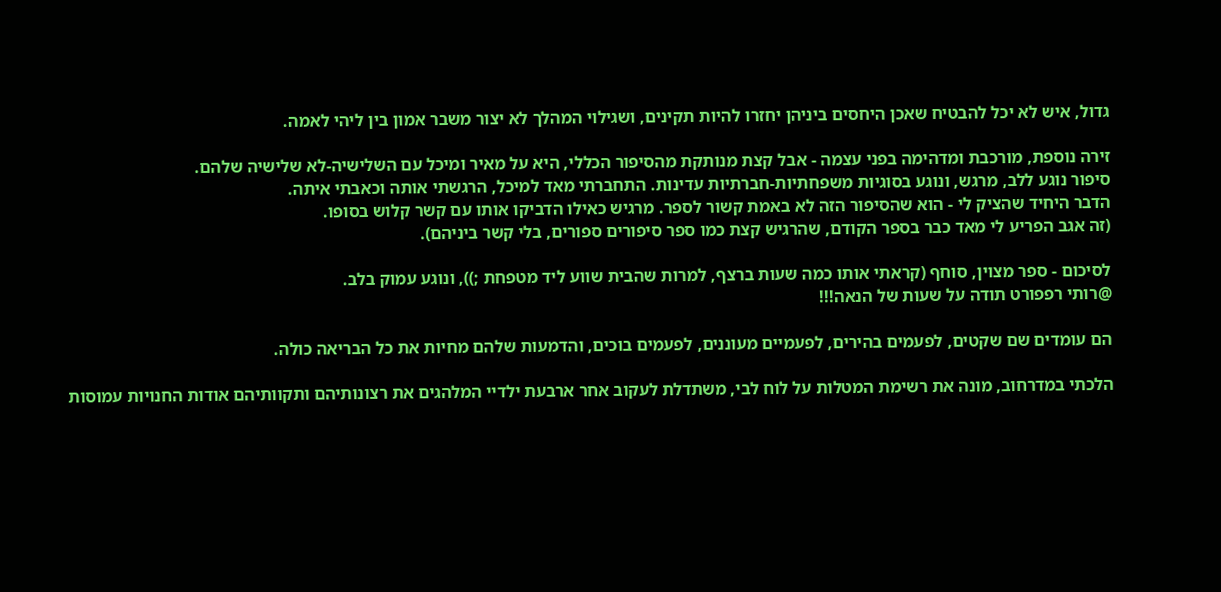גדול, איש לא יכל להבטיח שאכן היחסים ביניהן יחזרו להיות תקינים, ושגילוי המהלך לא יצור משבר אמון בין ליהי לאמה.

זירה נוספת, מורכבת ומדהימה בפני עצמה - אבל קצת מנותקת מהסיפור הכללי, היא על מאיר ומיכל עם השלישיה-לא שלישיה שלהם.
סיפור נוגע ללב, מרגש, ונוגע בסוגיות משפחתיות-חברתיות עדינות. התחברתי מאד למיכל, הרגשתי אותה וכאבתי איתה.
הדבר היחיד שהציק לי - הוא שהסיפור הזה לא באמת קשור לספר. מרגיש כאילו הדביקו אותו עם קשר קלוש בסופו.
(זה אגב הפריע לי מאד כבר בספר הקודם, שהרגיש קצת כמו ספר סיפורים ספורים, בלי קשר ביניהם).

לסיכום - ספר מצוין, סוחף (קראתי אותו כמה שעות ברצף, למרות שהבית שווע ליד מטפחת ;)), ונוגע עמוק בלב.
@רותי רפפורט תודה על שעות של הנאה!!!

הם עומדים שם שקטים, לפעמים בהירים, לפעמיים מעוננים, לפעמים בוכים, והדמעות שלהם מחיות את כל הבריאה כולה.

הלכתי במדרחוב, מונה את רשימת המטלות על לוח לבי, משתדלת לעקוב אחר ארבעת ילדיי המלהגים את רצונותיהם ותקוותיהם אודות החנויות עמוסות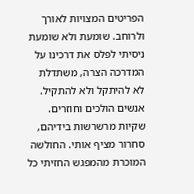הפריטים המצויות לאורך ולרוחב. שומעת ולא שומעת ניסיתי לפלס את דרכינו על המדרכה הצרה, משתדלת לא להיתקל ולא להתקיל. אנשים הולכים וחוזרים. שקיות מרשרשות בידיהם, סחרור מציף אותי. החולשה המוכרת מהמפגש החזיתי כל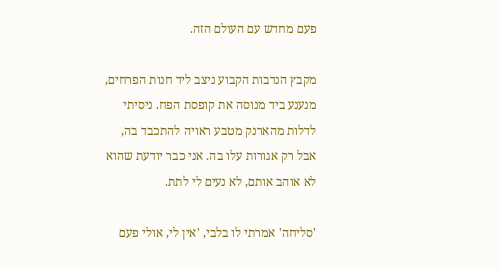פעם מחדש עם העולם הזה.

מקבץ הנדבות הקבוע ניצב ליד חנות הפרחים, מנענע ביד מנוסה את קופסת הפח. ניסיתי לדלות מהארנק מטבע ראויה להתכבד בה, אבל רק אגורות עלו בה. אני כבר יודעת שהוא לא אוהב אותם, לא נעים לי לתת.

'סליחה' אמרתי לו בלבי, 'אין לי, אולי פעם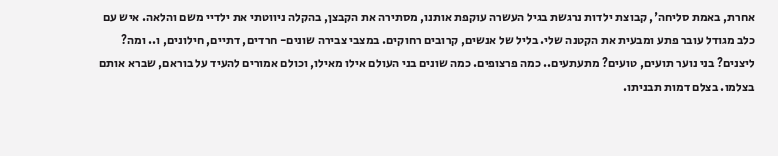אחרת, באמת סליחה', קבוצת ילדות נרגשת בגיל העשרה עוקפת אותנו, מסתירה את הקבצן, בהקלה ניווטתי את ילדיי משם והלאה. איש עם כלב מגודל עובר פתע ומבעית את הקטנה שלי. בליל של אנשים, קרובים רחוקים. במצבי צבירה שונים- חרדים, דתיים, חילונים, ו.. ומה? ליצנים? בני נוער תועים, טועים? מתעתעים.. כמה פרצופים. כמה שונים בני העולם אילו מאילו, וכולם אמורים להעיד על בוראם, שברא אותם בצלמו. בצלם דמות תבניתו.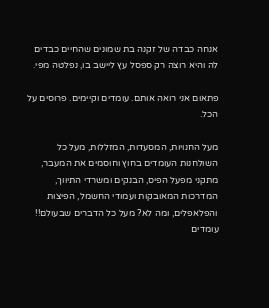אנחה כבדה של זקנה בת שמונים שהחיים כבדים לה והיא רוצה רק ספסל עץ ליישב בו, נפלטה מפי.

פתאום אני רואה אותם. עומדים וקיימים. פרוסים על הכל.

מעל החנויות, המסעדות, המזללות, מעל כל השולחנות העומדים בחוץ וחוסמים את המעבר, מתקני מפעל הפיס, הבנקים ומשרדי התיווך, המדרכות המאובקות ועמודי החשמל, הפיצות והפלאפלים, ומה לא? מעל כל הדברים שבעולם!! עומדים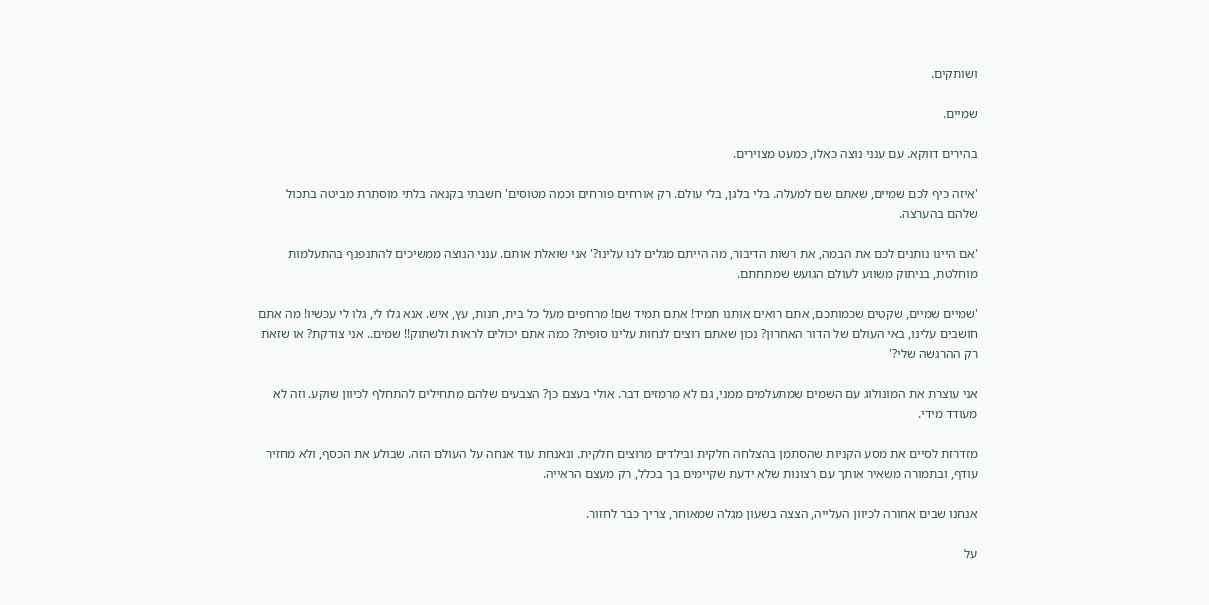ושותקים.

שמיים.

בהירים דווקא. עם ענני נוצה כאלו, כמעט מצוירים.

'איזה כיף לכם שמיים, שאתם שם למעלה. בלי בלגן, בלי עולם. רק אורחים פורחים וכמה מטוסים' חשבתי בקנאה בלתי מוסתרת מביטה בתכול שלהם בהערצה.

'אם היינו נותנים לכם את הבמה, את רשות הדיבור, מה הייתם מגלים לנו עלינו?' אני שואלת אותם. ענני הנוצה ממשיכים להתנפנף בהתעלמות מוחלטת, בניתוק משווע לעולם הגועש שמתחתם.

'שמיים שמיים, שקטים שכמותכם, אתם רואים אותנו תמיד! אתם תמיד שם! מרחפים מעל כל בית, חנות, עץ, איש. אנא גלו לי, גלו לי עכשיו! מה אתם חושבים עלינו, באי העולם של הדור האחרון? נכון שאתם רוצים לנחות עלינו סופית? כמה אתם יכולים לראות ולשתוק!! שמים.. אני צודקת? או שזאת רק ההרגשה שלי?'

אני עוצרת את המונולוג עם השמים שמתעלמים ממני, גם לא מרמזים דבר. אולי בעצם כן? הצבעים שלהם מתחילים להתחלף לכיוון שוקע. וזה לא מעודד מידי.

מזדרזת לסיים את מסע הקניות שהסתמן בהצלחה חלקית ובילדים מרוצים חלקית. ונאנחת עוד אנחה על העולם הזה. שבולע את הכסף, ולא מחזיר עודף, ובתמורה משאיר אותך עם רצונות שלא ידעת שקיימים בך בכלל, רק מעצם הראייה.

אנחנו שבים אחורה לכיוון העלייה, הצצה בשעון מגלה שמאוחר, צריך כבר לחזור.

על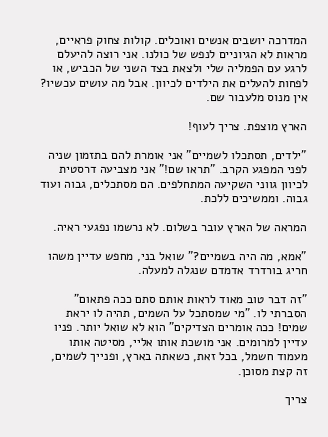המדרכה יושבים אנשים ואוכלים. קולות צחוק פראיים, מראות לא הגיוניים לנפש של כולנו. אני רוצה להיעלם לרגע עם הפמליה שלי ולצאת בצד השני של הכביש, או לפחות להעלים את הילדים לכיוון. אבל מה עושים עכשיו? אין מנוס מלעבור שם.

הארץ מוצפת. צריך לעוף!

"ילדים, תסתכלו לשמיים" אני אומרת להם בתזמון שניה לפני המפגע הקרב. "תראו שם!" אני מצביעה דרסטית לכיוון גווני השקיעה המתחלפים. הם מסתכלים, גבוה ועוד גבוה. וממשיכים ללכת.

המראה של הארץ עובר בשלום. לא נרשמו נפגעי ראיה.

"אמא, מה היה בשמיים?" שואל בני, מחפש עדיין משהו חריג בורדרד אדמדם שנגלה למעלה.

"זה דבר טוב מאוד לראות אותם סתם ככה פתאום" הסברתי לו. "מי שמסתכל על השמים, תהיה לו יראת שמים! ככה אומרים הצדיקים" הוא לא שואל יותר. פניו עדיין למרומים. אני מושכת אותו אליי, מסיטה אותו מעמוד חשמל, בכל זאת, כשאתה בארץ, ופנייך לשמים, זה קצת מסוכן.

צריך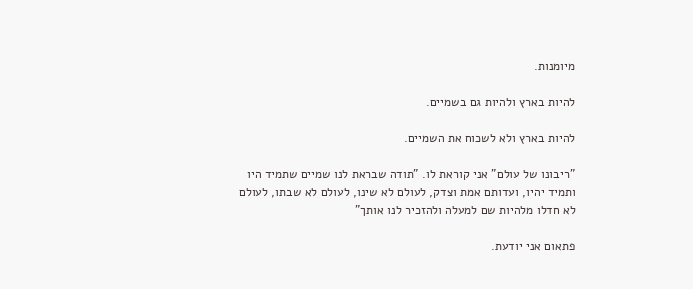מיומנות.

להיות בארץ ולהיות גם בשמיים.

להיות בארץ ולא לשכוח את השמיים.

"ריבונו של עולם" אני קוראת לו. "תודה שבראת לנו שמיים שתמיד היו ותמיד יהיו, ועדותם אמת וצדק, לעולם לא שינו, לעולם לא שבתו, לעולם לא חדלו מלהיות שם למעלה ולהזכיר לנו אותך"

פתאום אני יודעת.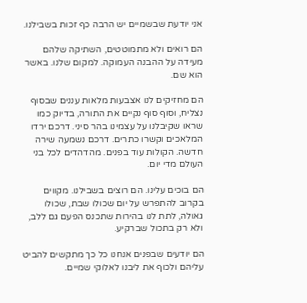אני יודעת שבשמיים יש הרבה כף זכות בשבילנו.

הם רואים ולא מתמוטטים, השתיקה שלהם מעידה על ההבנה העמוקה. למקום שלנו. באשר הוא שם.

הם מחזיקים לנו אצבעות מלאות עננים שבסוף נצליח, וסוף סוף נקיים את התורה, בדיוק כמו שראו שקיבלנו על עצמינו בהר סיני. דרכם ירדו המלאכים וקשרו כתרים. דרכם נשמעה שירה חדשה. הקולות עוד בפנים. מהדהדים לכל בני העולם מדי יום.

הם בוכים עלינו. הם רוצים בשבילנו. מקווים בקרוב להתפרש על יום שכולו שבת, שכולו גאולה, לתת לנו בהירות שתכנס הפעם גם ללב, ולא רק בתכול שברקיע.

הם יודעים שבפנים אנחנו כל כך מתקשים להביט עליהם ולכוף את ליבנו לאלוקי שמיים.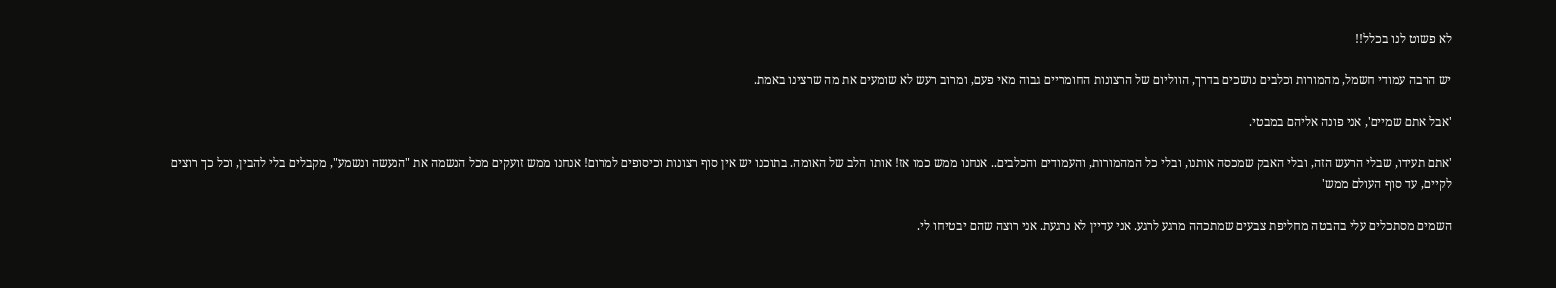לא פשוט לנו בכלל!!

יש הרבה עמודי חשמל, מהמורות וכלבים נושכים בדרך, הווליום של הרצונות החומריים גבוה מאי פעם, ומרוב רעש לא שומעים את מה שרצינו באמת.

'אבל אתם שמיים', אני פונה אליהם במבטי.

'אתם תעידו, שבלי הרעש הזה, ובלי האבק שמכסה אותנו, ובלי כל המהמורות, והעמודים והכלבים.. אנחנו ממש כמו אז! אותו הלב של האומה. בתוכנו יש אין סוף רצונות וכיסופים למרום! אנחנו ממש זועקים מכל הנשמה את "הנעשה ונשמע", מקבלים בלי להבין, וכל כך רוצים לקיים, עד סוף העולם ממש'

השמים מסתכלים עלי בהבטה מחליפת צבעים שמתכהה מרגע לרגע. אני עדיין לא נרגעת. אני רוצה שהם יבטיחו לי.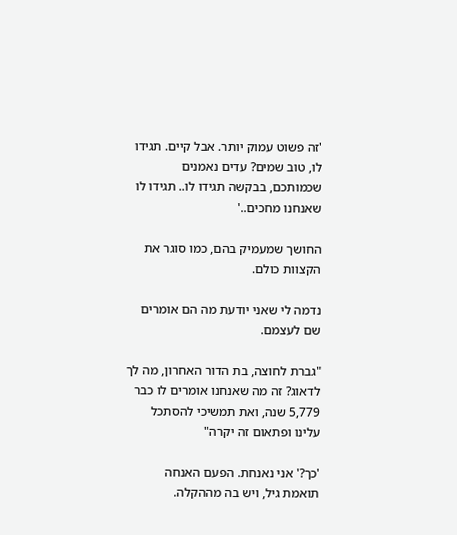'זה פשוט עמוק יותר. אבל קיים. תגידו לו, טוב שמים? עדים נאמנים שכמותכם, בבקשה תגידו לו.. תגידו לו שאנחנו מחכים..'

החושך שמעמיק בהם, כמו סוגר את הקצוות כולם.

נדמה לי שאני יודעת מה הם אומרים שם לעצמם.

"גברת לחוצה, בת הדור האחרון, מה לך לדאוג? זה מה שאנחנו אומרים לו כבר 5,779 שנה, ואת תמשיכי להסתכל עלינו ופתאום זה יקרה"

'כך?' אני נאנחת. הפעם האנחה תואמת גיל, ויש בה מההקלה.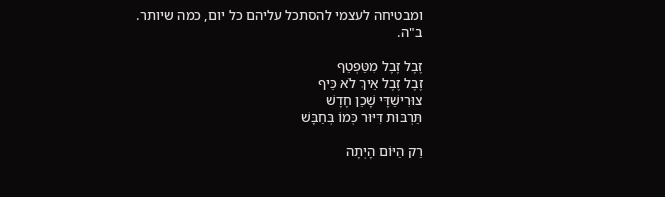ומבטיחה לעצמי להסתכל עליהם כל יום, כמה שיותר.
ב"ה.

זֶבֶל זֶבֶל מִטַּפְטֵף
זֶבֶל זֶבֶל אֵיךְ לֹא כֵּיף
צוּרִישַׁדָּי שָׁכֵן חָדָשׁ
תַּרְבּוּת דִּיּוּר כְּמוֹ בְּחַבָּשׁ

רַק הַיּוֹם הָיְתָה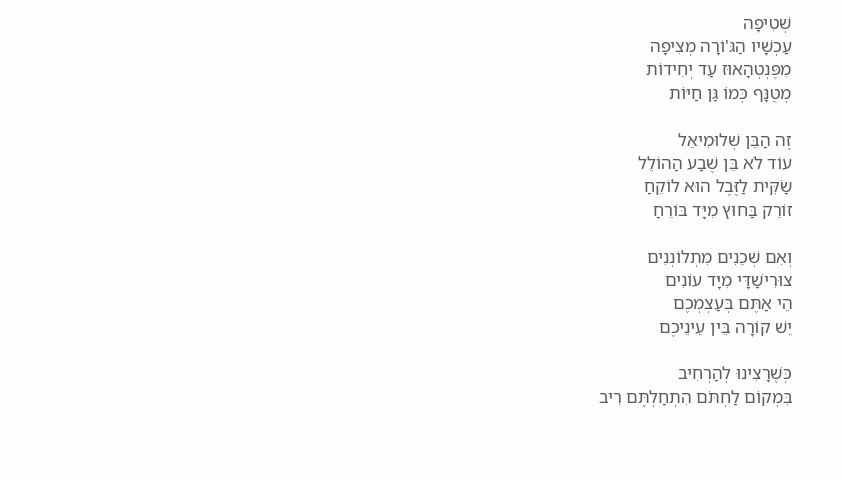שְׁטִיפָה
עַכְשָׁיו הַגּ'וֹרָה מְצִיפָה
מִפֶּנְטְהָאוּז עַד יְחִידוֹת
מְטֻנָּף כְּמוֹ גַּן חַיּוֹת

זֶה הַבֵּן שְׁלוּמִיאֵל
עוֹד לֹא בֵּן שֶׁבַע הַהוֹלֵל
שַׂקִּית לַזֶּבֶל הוּא לוֹקֵחַ
זוֹרֵק בַּחוּץ מִיָּד בּוֹרֵחַ

וְאִם שְׁכֵנִים מִתְלוֹנְנִים
צוּרִישַׁדָּי מִיָּד עוֹנִים
הֵי אַתֶּם בְּעַצְמְכֶם
יֵשׁ קוֹרָה בֵּין עֵינֵיכֶם

כְּשֶׁרָצִינוּ לְהַרְחִיב
בִּמְקוֹם לַחְתֹּם הִתְחַלְתֶּם רִיב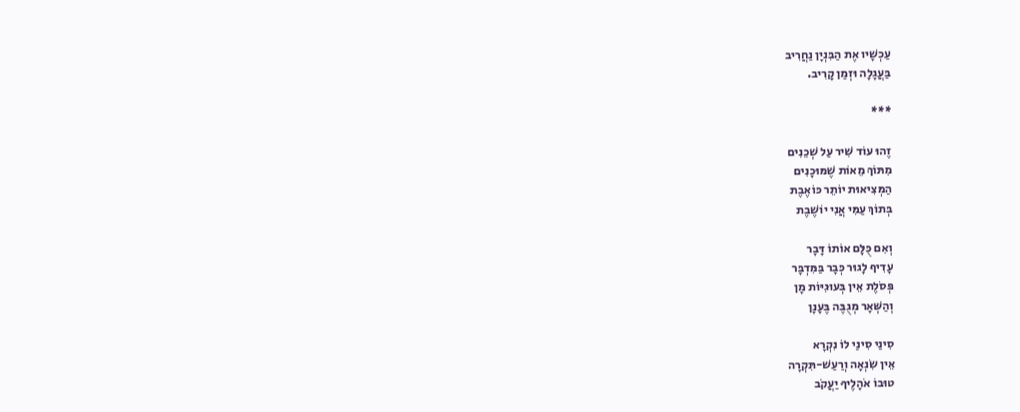עַכְשָׁיו אֶת הַבִּנְיָן נַחֲרִיב
בַּעֲגָלָה וּזְמַן קָרִיב.

***

זֶהוּ עוֹד שִׁיר עַל שְׁכֵנִים
מִתּוֹךְ מֵאוֹת שֶׁמּוּכָנִים
הַמְּצִיאוּת יוֹתֵר כּוֹאֶבֶת
בְּתוֹךְ עַמִּי אֲנִי יוֹשֶׁבֶת

וְאִם כֻּלָּם אוֹתוֹ דָּבָר
עָדִיף לָגוּר כְּבָר בַּמִּדְבָּר
פְּסֹלֶת אֵין בְּעוּגִיּוֹת מָן
וְהַשְּׁאָר מְגֻבֶּה בֶּעָנָן

סִינַי סִינַי לוֹ נִקְרָא
אֵין שִׂנְאָה וְרַעַשׁ-תִּקְרָה
טוּבוֹ אֹהָלֶיךָ יַעֲקֹב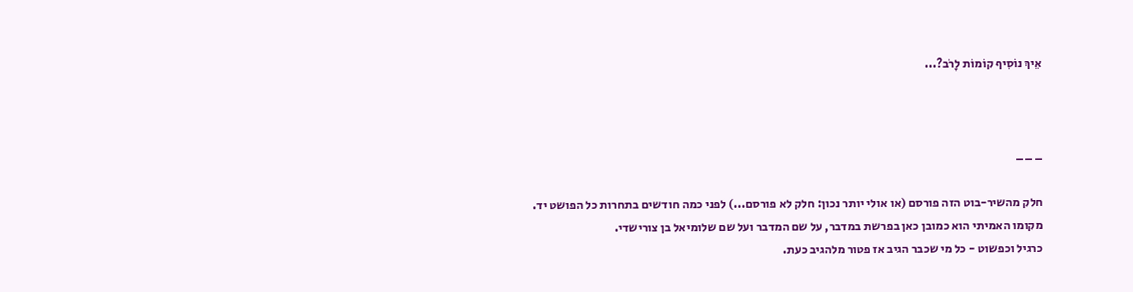אֵיךְ נוֹסִיף קוֹמוֹת לָרֹב?...



_ _ _

חלק מהשיר-בוט הזה פורסם (או אולי יותר נכון: חלק לא פורסם...) לפני כמה חודשים בתחרות כל הפושט יד.
מקומו האמיתי הוא כמובן כאן בפרשת במדבר, על שם המדבר ועל שם שלומיאל בן צורישדי.
כרגיל וכפשוט - כל מי שכבר הגיב אז פטור מלהגיב כעת.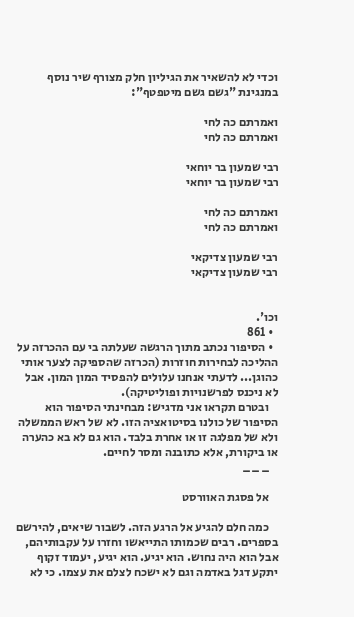וכדי לא להשאיר את הגיליון חלק מצורף שיר נוסף במנגינת "גשם גשם מיטפטף":

ואמרתם כה לחי
ואמרתם כה לחי

רבי שמעון בר יוחאי
רבי שמעון בר יוחאי

ואמרתם כה לחי
ואמרתם כה לחי

רבי שמעון צדיקאי
רבי שמעון צדיקאי


וכו'.
  • 861
  • הסיפור נכתב מתוך הרגשה שעלתה בי עם ההכרזה על ההליכה לבחירות חוזרות (הכרזה שהספיקה לצער אותי כהוגן... לדעתי אנחנו עלולים להפסיד המון המון. אבל לא ניכנס לפרשנויות ופוליטיקה).
    ובטרם תקראו אני מדגיש: מבחינתי הסיפור הוא הסיפור של כולנו בסיטואציה הזו. לא של ראש הממשלה ולא של מפלגה זו או אחרת בלבד. הוא גם לא בא כהערה או ביקורת, אלא כתובנה ומסר לחיים.
    _ _ _

    אל פסגת האוורסט

    כמה חלם להגיע אל הרגע הזה. לשבור שיאים, להירשם בספרים. רבים שכמותו התייאשו וחזרו על עקבותיהם, אבל הוא היה נחוש. הוא יגיע. הוא יגיע, יעמוד זקוף יתקע דגל באדמה וגם לא ישכח לצלם את עצמו. כי לא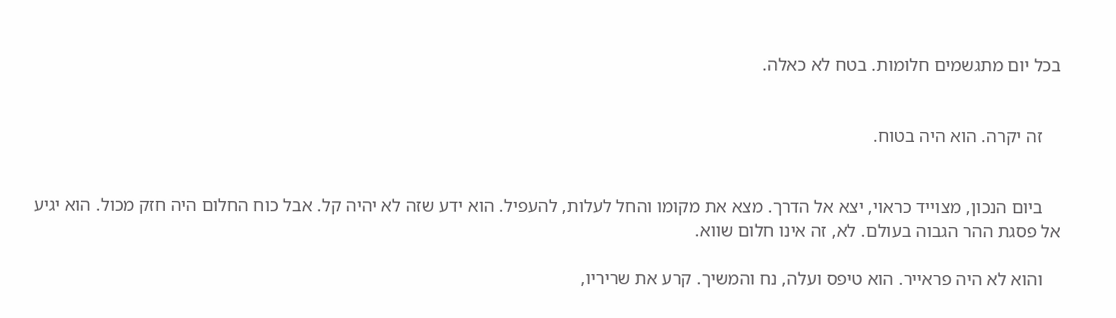בכל יום מתגשמים חלומות. בטח לא כאלה.


    זה יקרה. הוא היה בטוח.


    ביום הנכון, מצוייד כראוי, יצא אל הדרך. מצא את מקומו והחל לעלות, להעפיל. הוא ידע שזה לא יהיה קל. אבל כוח החלום היה חזק מכול. הוא יגיע אל פסגת ההר הגבוה בעולם. לא, זה אינו חלום שווא.

    והוא לא היה פראייר. הוא טיפס ועלה, נח והמשיך. קרע את שריריו,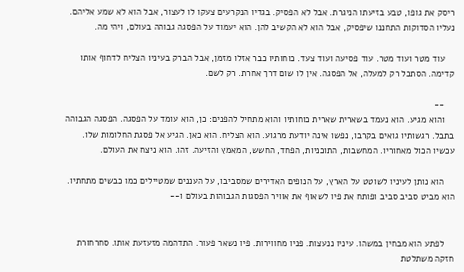ריסק את גופו, טבע בזיעתו הניגרת. אבל לא הפסיק. בגדיו הנקרעים צעקו לו לעצור, אבל הוא לא שמע אליהם. נעליו הסדוקות התחננו שיפסיק, אבל הוא לא הקשיב להן. הוא יעמוד על הפסגה גבוהה בעולם, ויהי מה.

    עוד מטר ועוד מטר. עוד פסיעה ועוד צעד. כוחותיו כבר אזלו מזמן, אבל הברק בעיניו הצליח לדחוף אותו קדימה. הסתכל רק למעלה, אל הפסגה. אין לו שום דרך אחרת. רק לשם.

    --
    והוא מגיע. הוא נעמד בשארית שארית כוחותיו והוא מתחיל להפנים: כן, הוא עומד על הפסגה. הפסגה הגבוהה בתבל. רגשותיו גואים בקרבו, נפשו אינה יודעת מרגוע. הוא הצליח. הוא כאן. הגיע אל פסגת החלומות שלו. עכשיו הכול מאחוריו. המחשבות, התוכניות, הפחד, החשש, המאמץ והזיעה. זהו. הוא ניצח את העולם.

    הוא נותן לעיניו לשוטט על הארץ, על הנופים האדירים שמסביבו, על העננים שמטיילים כמו כבשים מתחתיו. הוא מביט סביב סביב ופותח את פיו לשאוף את אוויר הפסגות הגבוהות בעולם ו--


    לפתע הוא מבחין במשהו. עיניו ננעצות. פניו מחווירות. פיו נשאר פעור. התדהמה מזעזעת אותו. סחרחורת חזקה משתלטת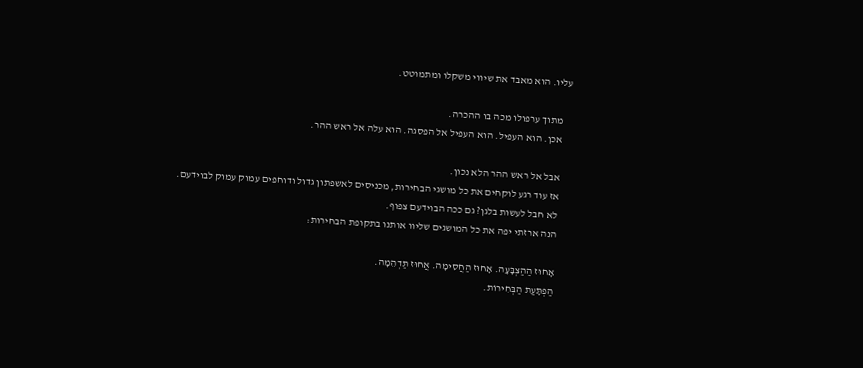עליו. הוא מאבד את שיווי משקלו ומתמוטט.

    מתוך ערפולו מכה בו ההכרה.
    אכן. הוא העפיל. הוא העפיל אל הפסגה. הוא עלה אל ראש ההר.

    אבל אל ראש ההר הלא נכון.
    אז עוד רגע לוקחים את כל מושגי הבחירות, מכניסים לאשפתון גדול ודוחפים עמוק עמוק לבוידעם.
    לא חבל לעשות בלגן? גם ככה הבוידעם צפוף.
    הנה ארזתי יפה את כל המושגים שליוו אותנו בתקופת הבחירות:

    אָחוּז הַהַצְבָּעָה. אָחוּז הַחֲסִימָה. אֲחוּז תַּדְהֵמָה.
    הַפְתָּעַת הַבְּחִירוֹת.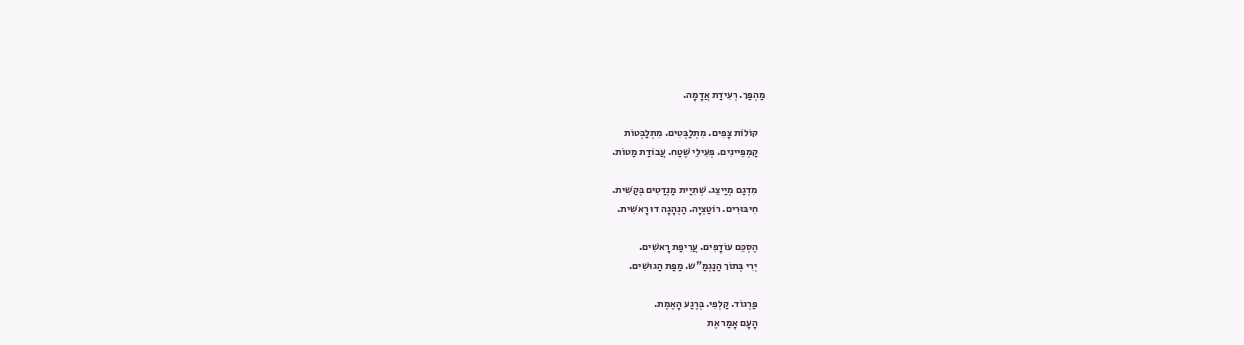מַהְפַּך. רְעִידַת אֲדָמָה.

    קוֹלוֹת צָפִים. מִתְלַבְּטִים. מִתְלַבְּטוֹת
    קַמְפֵּיינִים. פְּעִילֵי שֶׁטַח. עֲבוֹדַת מַטוֹת.

    מִדְגַם מְיַיצֵג. שְׁתִיַית מַנְדַטִים בְּקַשִׁית.
    חִיבּוּרִים. רוֹטַצְיָה. הַנְהָגָה דוּ רָאשִׁית.

    הֶסְכֵּם עוֹדָפִים. עֲרִיפַת רָאשִׁים.
    יְרִי בְּתוֹך הַנַגְמַ"ש. מַפַּת הַגוּשִׁים.

    פַּרְגוֹד. קַלְפִי. בְּרֶגַע הָאֶמֶת.
    הָעָם אָמַר אֶת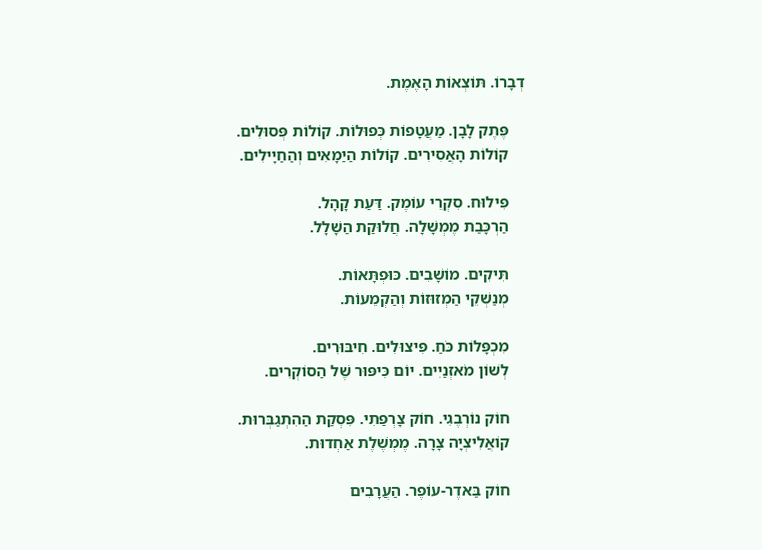דְבָרוֹ. תּוֹצְאוֹת הָאֶמֶת.

    פֶּתֶק לָבָן. מַעֲטָפוֹת כְּפוּלוֹת. קוֹלוֹת פְּסוּלִים.
    קוֹלוֹת הָאֲסִירִים. קוֹלוֹת הַיַמָאִים וְהַחַיָילִים.

    פִּילוּח. סִקְרֵי עוֹמֶק. דַּעַת קָהָל.
    הַרְכָּבַת מֶמְשָׁלָה. חֲלוּקַת הַשָׁלָל.

    תִּיקִים. מוֹשָׁבִים. כּוּפְתָּאוֹת.
    מְנַשְׁקֵי הַמְזוּזוֹת וְהַקְמֵעוֹת.

    מִכְפָּלוֹת כֹּחַ. פִּיצוּלִים. חִיבּוּרִים.
    לְשׁוֹן מֹאזְנַיִים. יוֹם כִּיפּוּר שֶׁל הַסוֹקְרִים.

    חוֹק נוֹרְבֶגִי. חוֹק צָרְפַתִי. פִּסְקַת הַהִתְגַבְּרוּת.
    קוֹאֲלִיצְיָה צָרָה. מֶמְשֶׁלֶת אַחְדוּת.

    חוֹק בַּאדֶר-עוֹפֶר. הַעֲרָבִים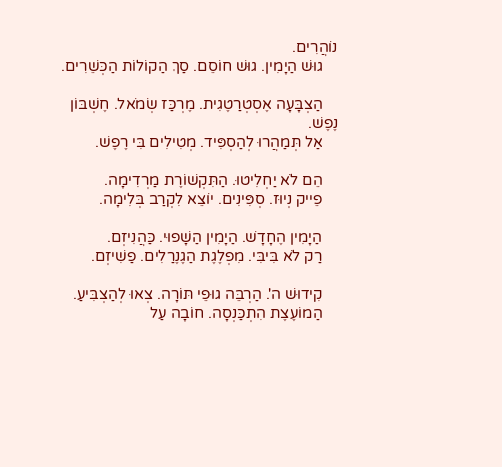נוֹהֲרִים.
    גוּשׁ הַיָמִין. גוּשׁ חוֹסֵם. סַךְ הַקוֹלוֹת הַכְּשֵׁרִים.

    הַצְבָּעָה אֶסְטְרַטֶגִית. מֶרְכַּז שְׂמֹאל. חֶשְׁבּוֹן נֶפֶשׁ.
    אַל תְּמַהֲרוּ לְהַסְפִּיד. מְטִילִים בִּי רֶפֶשׁ.

    הֵם לֹא יַחְלִיטוּ. הַתִּקְשׁוֹרֶת מַרְדִימָה.
    פֵייק נְיוּז. סְפִּינִים. יוֹצֵא לִקְרַב בְּלִימָה.

    הַיָמִין הֶחָדָשׁ. הַיָמִין הַשָׁפוּי. כַּהֲנִיזְם.
    רַק לֹא בִּיבִּי. מִפְלֶגֶת הַגֶנֶרַלִים. פַשִׁיזְם.

    קִידוּשׁ ה'. הַרְבֵּה גוּפֵי תּוֹרָה. צְאוּ לְהַצְבִּיעַ.
    הַמוֹעֶצֶת הִתְכַּנְסָה. חוֹבָה עַל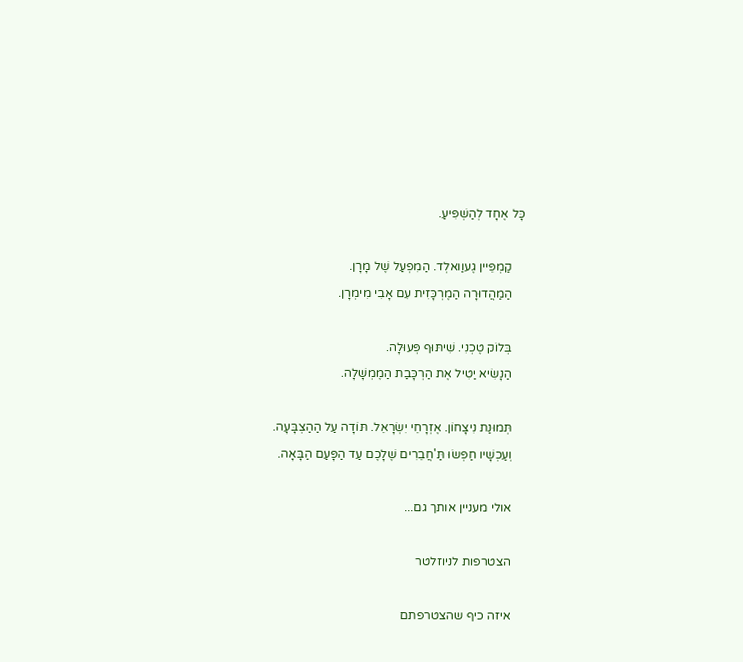כָּל אֶחָד לְהַשְׁפִּיעַ.

    קַמְפֵּיין גֶעוַואלְד. הַמִפְעַל שֶׁל מָרָן.
    הַמַהֲדוּרָה הַמֶרְכָּזִית עִם אָבִי מִימְרָן.

    בְּלוֹק טֶכְנִי. שִׁיתּוּף פְּעוּלָה.
    הַנָשִׂיא יַטִיל אֶת הַרְכָּבַת הַמֶמְשָׁלָה.

    תְּמוּנַת נִיצָחוֹן. אֶזְרָחֵי יִשְׂרָאֵל. תּוֹדָה עַל הַהַצְבָּעָה.
    וְעַכְשָׁיו חַפְּשׂוּ תַּ'חֲבֵרִים שֶׁלָכֶם עַד הַפָּעַם הַבָּאָה.

    אולי מעניין אותך גם...

    הצטרפות לניוזלטר

    איזה כיף שהצטרפתם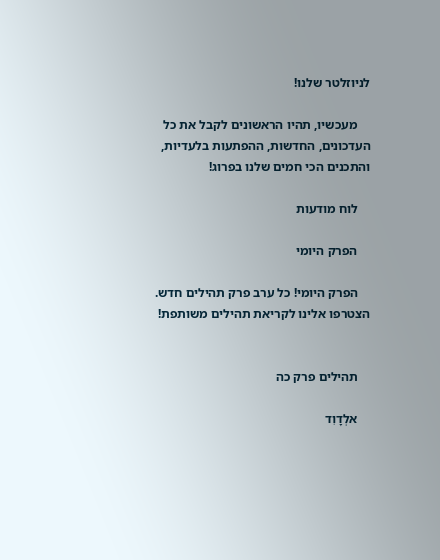לניוזלטר שלנו!

    מעכשיו, תהיו הראשונים לקבל את כל העדכונים, החדשות, ההפתעות בלעדיות, והתכנים הכי חמים שלנו בפרוג!

    לוח מודעות

    הפרק היומי

    הפרק היומי! כל ערב פרק תהילים חדש. הצטרפו אלינו לקריאת תהילים משותפת!


    תהילים פרק כה

    אלְדָוִד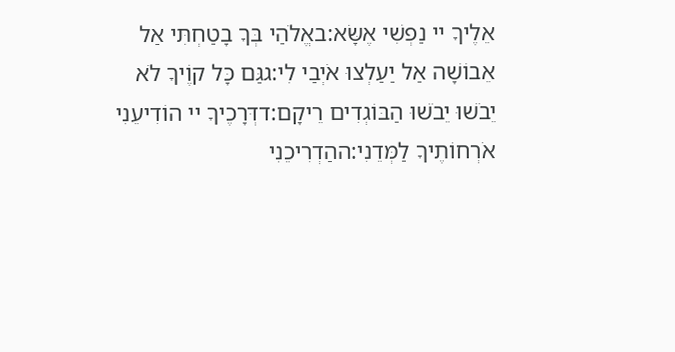אֵלֶיךָ יי נַפְשִׁי אֶשָּׂא:באֱלֹהַי בְּךָ בָטַחְתִּי אַל אֵבוֹשָׁה אַל יַעַלְצוּ אֹיְבַי לִי:גגַּם כָּל קוֶֹיךָ לֹא יֵבֹשׁוּ יֵבֹשׁוּ הַבּוֹגְדִים רֵיקָם:דדְּרָכֶיךָ יי הוֹדִיעֵנִי אֹרְחוֹתֶיךָ לַמְּדֵנִי:ההַדְרִיכֵנִי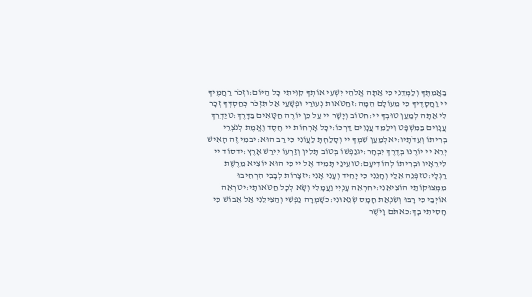בַאֲמִתֶּךָ וְלַמְּדֵנִי כִּי אַתָּה אֱלֹהֵי יִשְׁעִי אוֹתְךָ קִוִּיתִי כָּל הַיּוֹם:וזְכֹר רַחֲמֶיךָ יי וַחֲסָדֶיךָ כִּי מֵעוֹלָם הֵמָּה:זחַטֹּאות נְעוּרַי וּפְשָׁעַי אַל תִּזְכֹּר כְּחַסְדְּךָ זְכָר לִי אַתָּה לְמַעַן טוּבְךָ יי:חטוֹב וְיָשָׁר יי עַל כֵּן יוֹרֶה חַטָּאִים בַּדָּרֶךְ:טיַדְרֵךְ עֲנָוִים בַּמִּשְׁפָּט וִילַמֵּד עֲנָוִים דַּרְכּוֹ:יכָּל אָרְחוֹת יי חֶסֶד וֶאֱמֶת לְנֹצְרֵי בְרִיתוֹ וְעֵדֹתָיו:יאלְמַעַן שִׁמְךָ יי וְסָלַחְתָּ לַעֲוֹנִי כִּי רַב הוּא:יבמִי זֶה הָאִישׁ יְרֵא יי יוֹרֶנּוּ בְּדֶרֶךְ יִבְחָר:יגנַפְשׁוֹ בְּטוֹב תָּלִין וְזַרְעוֹ יִירַשׁ אָרֶץ:ידסוֹד יי לִירֵאָיו וּבְרִיתוֹ לְהוֹדִיעָם:טועֵינַי תָּמִיד אֶל יי כִּי הוּא יוֹצִיא מֵרֶשֶׁת רַגְלָי:טזפְּנֵה אֵלַי וְחָנֵּנִי כִּי יָחִיד וְעָנִי אָנִי:יזצָרוֹת לְבָבִי הִרְחִיבוּ מִמְּצוּקוֹתַי הוֹצִיאֵנִי:יחרְאֵה עָנְיִי וַעֲמָלִי וְשָׂא לְכָל חַטֹּאותָי:יטרְאֵה אוֹיְבַי כִּי רָבּוּ וְשִׂנְאַת חָמָס שְׂנֵאוּנִי:כשָׁמְרָה נַפְשִׁי וְהַצִּילֵנִי אַל אֵבוֹשׁ כִּי חָסִיתִי בָךְ:כאתֹּם וָיֹשֶׁר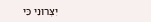יִצְּרוּנִי כִּי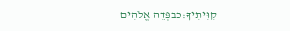קִוִּיתִיךָ:כבפְּדֵה אֱלֹהִים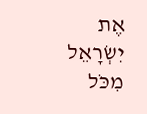אֶת יִשְׂרָאֵל מִכֹּל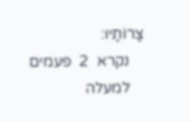צָרוֹתָיו:
    נקרא  2  פעמים
    למעלה